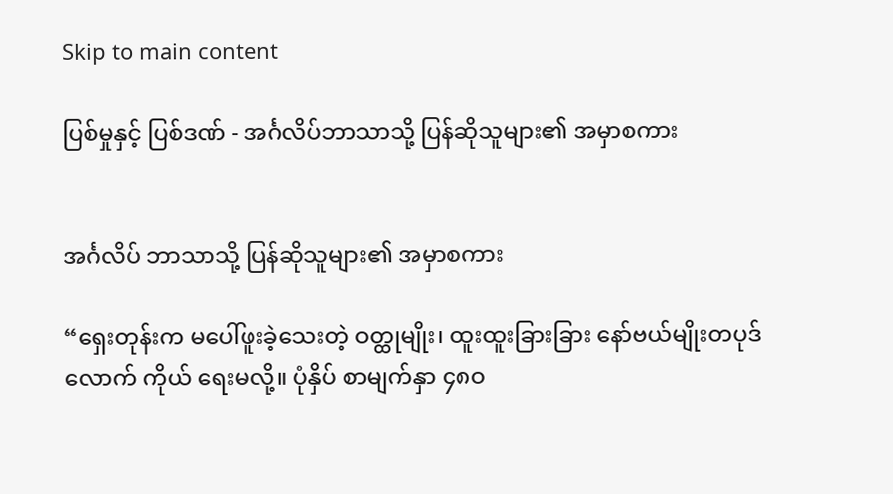Skip to main content

ပြစ်မှုနှင့် ပြစ်ဒဏ် - အင်္ဂလိပ်ဘာသာသို့ ပြန်ဆိုသူများ၏ အမှာစကား


အင်္ဂလိပ် ဘာသာသို့ ပြန်ဆိုသူများ၏ အမှာစကား

“ရှေးတုန်းက မပေါ်ဖူးခဲ့သေးတဲ့ ဝတ္ထုမျိုး၊ ထူးထူးခြားခြား နော်ဗယ်မျိုးတပုဒ်လောက် ကိုယ် ရေးမလို့။ ပုံနှိပ် စာမျက်နှာ ၄၈ဝ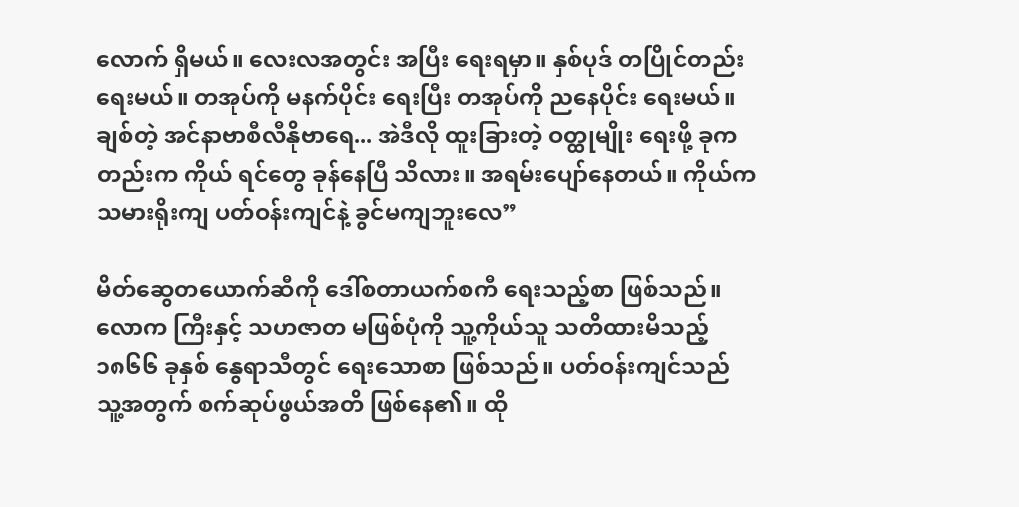လောက် ရှိမယ်။ လေးလအတွင်း အပြီး ရေးရမှာ။ နှစ်ပုဒ် တပြိုင်တည်း ရေးမယ်။ တအုပ်ကို မနက်ပိုင်း ရေးပြီး တအုပ်ကို ညနေပိုင်း ရေးမယ်။ ချစ်တဲ့ အင်နာဗာစီလီနိုဗာရေ... အဲဒီလို ထူးခြားတဲ့ ဝတ္ထုမျိုး ရေးဖို့ ခုကတည်းက ကိုယ် ရင်တွေ ခုန်နေပြီ သိလား။ အရမ်းပျော်နေတယ်။ ကိုယ်က သမားရိုးကျ ပတ်ဝန်းကျင်နဲ့ ခွင်မကျဘူးလေ”

မိတ်ဆွေတယောက်ဆီကို ဒေါ်စတာယက်စကီ ရေးသည့်စာ ဖြစ်သည်။ လောက ကြီးနှင့် သဟဇာတ မဖြစ်ပုံကို သူ့ကိုယ်သူ သတိထားမိသည့် ၁၈၆၆ ခုနှစ် နွေရာသီတွင် ရေးသောစာ ဖြစ်သည်။ ပတ်ဝန်းကျင်သည် သူ့အတွက် စက်ဆုပ်ဖွယ်အတိ ဖြစ်နေ၏။ ထို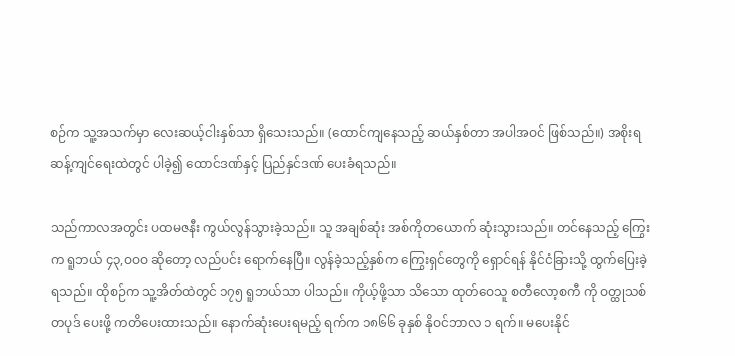စဉ်က သူ့အသက်မှာ လေးဆယ့်ငါးနှစ်သာ ရှိသေးသည်။ (ထောင်ကျနေသည့် ဆယ်နှစ်တာ အပါအဝင် ဖြစ်သည်။) အစိုးရ ဆန့်ကျင်ရေးထဲတွင် ပါခဲ့၍ ထောင်ဒဏ်နှင့် ပြည်နှင်ဒဏ် ပေးခံရသည်။

သည်ကာလအတွင်း ပထမဇနီး ကွယ်လွန်သွားခဲ့သည်။ သူ အချစ်ဆုံး အစ်ကိုတယောက် ဆုံးသွားသည်။ တင်နေသည့် ကြွေးက ရူဘယ် ၄၃,ဝဝဝ ဆိုတော့ လည်ပင်း ရောက်နေပြီ။ လွန်ခဲ့သည့်နှစ်က ကြွေးရှင်တွေကို ရှောင်ရန် နိုင်ငံခြားသို့ ထွက်ပြေးခဲ့ရသည်။ ထိုစဉ်က သူ့အိတ်ထဲတွင် ၁၇၅ ရူဘယ်သာ ပါသည်။ ကိုယ့်ဖို့သာ သိသော ထုတ်ဝေသူ စတီလော့စကီ ကို ဝတ္ထုသစ် တပုဒ် ပေးဖို့ ကတိပေးထားသည်။ နောက်ဆုံးပေးရမည့် ရက်က ၁၈၆၆ ခုနှစ် နိုဝင်ဘာလ ၁ ရက်။ မပေးနိုင်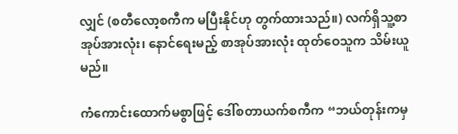လျှင် (စတီလော့စကီက မပြီးနိုင်ဟု တွက်ထားသည်။) လက်ရှိသူ့စာအုပ်အားလုံး၊ နောင်ရေးမည့် စာအုပ်အားလုံး ထုတ်ဝေသူက သိမ်းယူမည်။

ကံကောင်းထောက်မစွာဖြင့် ဒေါ်စတာယက်စကီက “ဘယ်တုန်းကမှ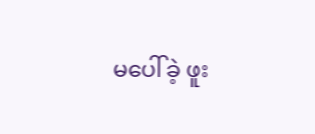မပေါ်ခဲ့ ဖူး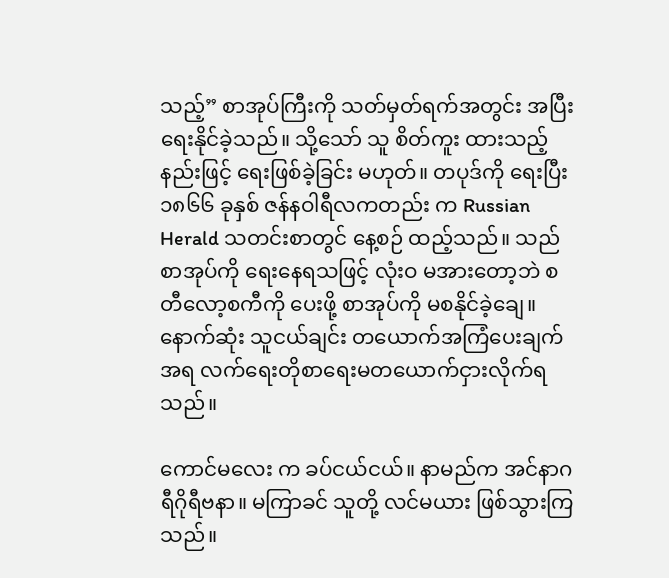သည့်” စာအုပ်ကြီးကို သတ်မှတ်ရက်အတွင်း အပြီးရေးနိုင်ခဲ့သည်။ သို့သော် သူ စိတ်ကူး ထားသည့် နည်းဖြင့် ရေးဖြစ်ခဲ့ခြင်း မဟုတ်။ တပုဒ်ကို ရေးပြီး ၁၈၆၆ ခုနှစ် ဇန်နဝါရီလကတည်း က Russian Herald သတင်းစာတွင် နေ့စဉ် ထည့်သည်။ သည်စာအုပ်ကို ရေးနေရသဖြင့် လုံးဝ မအားတော့ဘဲ စတီလော့စကီကို ပေးဖို့ စာအုပ်ကို မစနိုင်ခဲ့ချေ။ နောက်ဆုံး သူငယ်ချင်း တယောက်အကြံပေးချက်အရ လက်ရေးတိုစာရေးမတယောက်ငှားလိုက်ရသည်။

ကောင်မလေး က ခပ်ငယ်ငယ်။ နာမည်က အင်နာဂရီဂိုရီဗနာ။ မကြာခင် သူတို့ လင်မယား ဖြစ်သွားကြသည်။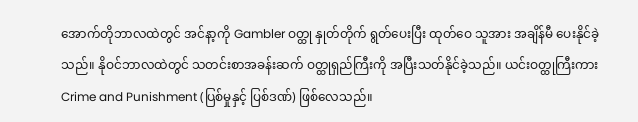အောက်တိုဘာလထဲတွင် အင်နာ့ကို Gambler ဝတ္ထု နှုတ်တိုက် ရွတ်ပေးပြီး ထုတ်ဝေ သူအား အချိန်မီ ပေးနိုင်ခဲ့သည်။ နိုဝင်ဘာလထဲတွင် သတင်းစာအခန်းဆက် ဝတ္ထုရှည်ကြီးကို အပြီးသတ်နိုင်ခဲ့သည်။ ယင်းဝတ္ထုကြီးကား Crime and Punishment (ပြစ်မှုနှင့် ပြစ်ဒဏ်) ဖြစ်လေသည်။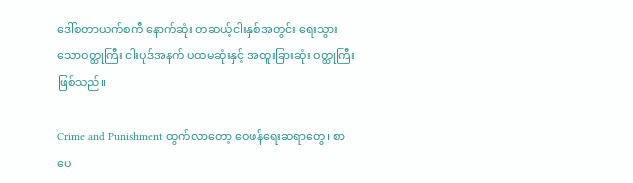ဒေါ်စတာယက်စကီ နောက်ဆုံး တဆယ့်ငါးနှစ်အတွင်း ရေးသွားသောဝတ္ထုကြီး ငါးပုဒ်အနက် ပထမဆုံးနှင့် အထူးခြားဆုံး ဝတ္ထုကြီး ဖြစ်သည်။

Crime and Punishment ထွက်လာတော့ ဝေဖန်ရေးဆရာတွေ၊ စာပေ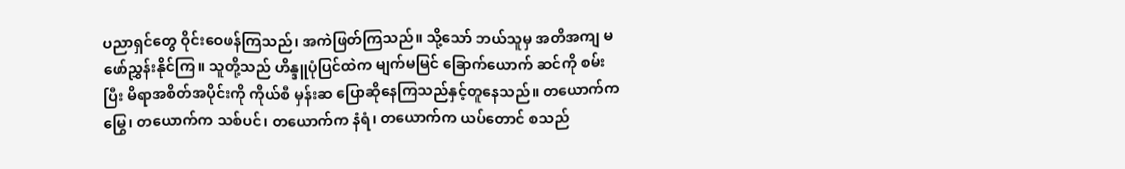ပညာရှင်တွေ ဝိုင်းဝေဖန်ကြသည်၊ အကဲဖြတ်ကြသည်။ သို့သော် ဘယ်သူမှ အတိအကျ မဖော်ညွှန်းနိုင်ကြ။ သူတို့သည် ဟိန္ဒူပုံပြင်ထဲက မျက်မမြင် ခြောက်ယောက် ဆင်ကို စမ်းပြီး မိရာအစိတ်အပိုင်းကို ကိုယ်စီ မှန်းဆ ပြောဆိုနေကြသည်နှင့်တူနေသည်။ တယောက်က မြွေ၊ တယောက်က သစ်ပင်၊ တယောက်က နံရံ၊ တယောက်က ယပ်တောင် စသည်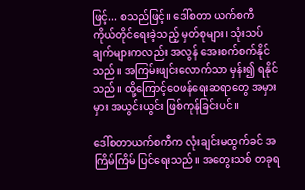ဖြင့်... စသည်ဖြင့်။ ဒေါ်စတာ ယက်စကီ ကိုယ်တိုင်ရေးခဲ့သည့် မှတ်စုများ၊ သုံးသပ်ချက်များကလည်း အလွန် အေးစက်စက်နိုင်သည်။ အကြမ်းဖျင်းလောက်သာ မှန်း၍ ရနိုင်သည်။ ထို့ကြောင့်ဝေဖန်ရေးဆရာတွေ အမှားမှား အယွင်းယွင်း ဖြစ်ကုန်ခြင်းပင်။

ဒေါ်စတာယက်စကီက လုံးချင်းမထွက်ခင် အကြိမ်ကြိမ် ပြင်ရေးသည်။ အတွေးသစ် တခုရ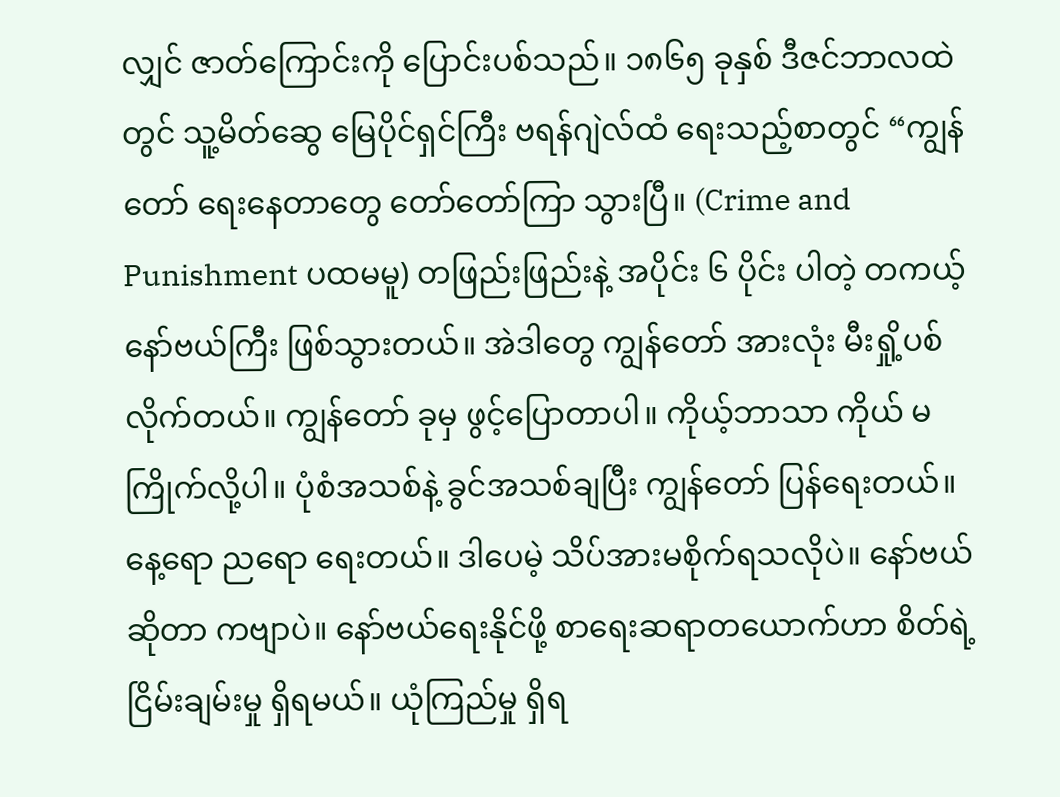လျှင် ဇာတ်ကြောင်းကို ပြောင်းပစ်သည်။ ၁၈၆၅ ခုနှစ် ဒီဇင်ဘာလထဲတွင် သူ့မိတ်ဆွေ မြေပိုင်ရှင်ကြီး ဗရန်ဂျဲလ်ထံ ရေးသည့်စာတွင် “ကျွန်တော် ရေးနေတာတွေ တော်တော်ကြာ သွားပြီ။ (Crime and Punishment ပထမမူ) တဖြည်းဖြည်းနဲ့ အပိုင်း ၆ ပိုင်း ပါတဲ့ တကယ့် နော်ဗယ်ကြီး ဖြစ်သွားတယ်။ အဲဒါတွေ ကျွန်တော် အားလုံး မီးရှို့ပစ်လိုက်တယ်။ ကျွန်တော် ခုမှ ဖွင့်ပြောတာပါ။ ကိုယ့်ဘာသာ ကိုယ် မကြိုက်လို့ပါ။ ပုံစံအသစ်နဲ့ ခွင်အသစ်ချပြီး ကျွန်တော် ပြန်ရေးတယ်။ နေ့ရော ညရော ရေးတယ်။ ဒါပေမဲ့ သိပ်အားမစိုက်ရသလိုပဲ။ နော်ဗယ်ဆိုတာ ကဗျာပဲ။ နော်ဗယ်ရေးနိုင်ဖို့ စာရေးဆရာတယောက်ဟာ စိတ်ရဲ့ ငြိမ်းချမ်းမှု ရှိရမယ်။ ယုံကြည်မှု ရှိရ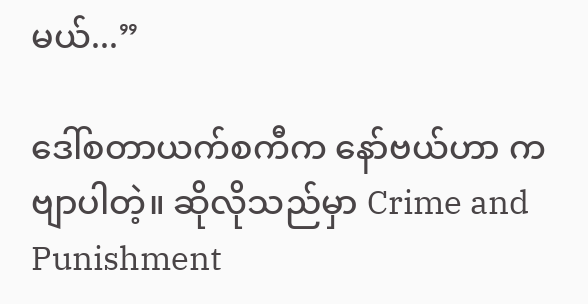မယ်...”

ဒေါ်စတာယက်စကီက နော်ဗယ်ဟာ ကဗျာပါတဲ့။ ဆိုလိုသည်မှာ Crime and Punishment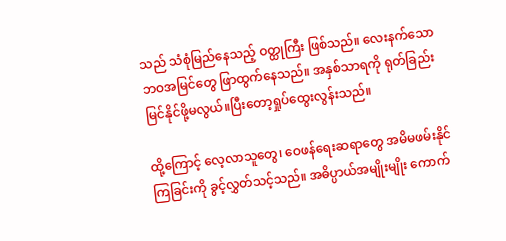သည် သံစုံမြည်နေသည့် ဝတ္ထုကြီး ဖြစ်သည်။ လေးနက်သော ဘဝအမြင်တွေ ဖြာထွက်နေသည်။ အနှစ်သာရကို ရုတ်ခြည်း မြင်နိုင်ဖို့မလွယ်။ပြီးတော့ရှုပ်ထွေးလွန်းသည်။

ထို့ကြောင့် လေ့လာသူတွေ၊ ဝေဖန်ရေးဆရာတွေ အမိမဖမ်းနိုင်ကြခြင်းကို ခွင့်လွှတ်သင့်သည်။ အဓိပ္ပာယ်အမျိုးမျိုး ကောက်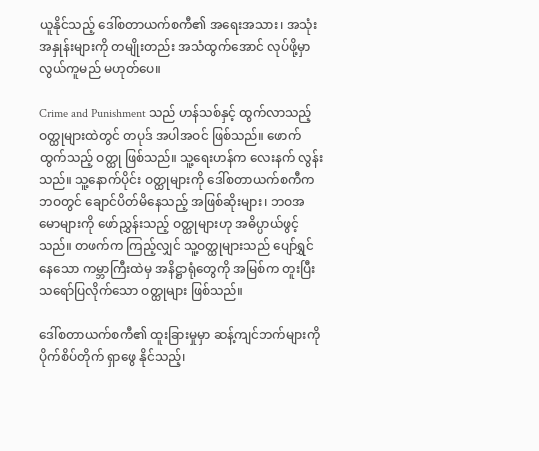ယူနိုင်သည့် ဒေါ်စတာယက်စကီ၏ အရေးအသား၊ အသုံး အနှုန်းများကို တမျိုးတည်း အသံထွက်အောင် လုပ်ဖို့မှာ လွယ်ကူမည် မဟုတ်ပေ။

Crime and Punishment သည် ဟန်သစ်နှင့် ထွက်လာသည့် ဝတ္ထုများထဲတွင် တပုဒ် အပါအဝင် ဖြစ်သည်။ ဖောက်ထွက်သည့် ဝတ္ထု ဖြစ်သည်။ သူ့ရေးဟန်က လေးနက် လွန်းသည်။ သူ့နောက်ပိုင်း ဝတ္ထုများကို ဒေါ်စတာယက်စကီက ဘဝတွင် ချောင်ပိတ်မိနေသည့် အဖြစ်ဆိုးများ၊ ဘဝအမောများကို ဖော်ညွှန်းသည့် ဝတ္ထုများဟု အဓိပ္ပာယ်ဖွင့်သည်။ တဖက်က ကြည့်လျှင် သူ့ဝတ္ထုများသည် ပျော်ရွှင်နေသော ကမ္ဘာကြီးထဲမှ အနိဋ္ဌာရုံတွေကို အမြစ်က တူးပြီး သရော်ပြလိုက်သော ဝတ္ထုများ ဖြစ်သည်။

ဒေါ်စတာယက်စကီ၏ ထူးခြားမှုမှာ ဆန့်ကျင်ဘက်များကို ပိုက်စိပ်တိုက် ရှာဖွေ နိုင်သည့်၊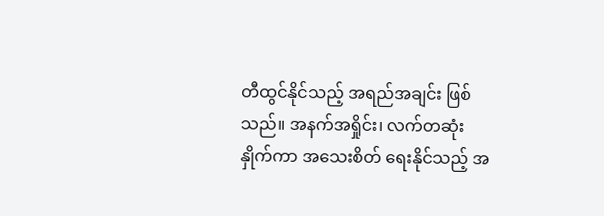တီထွင်နိုင်သည့် အရည်အချင်း ဖြစ်သည်။ အနက်အရှိုင်း၊ လက်တဆုံး နှိုက်ကာ အသေးစိတ် ရေးနိုင်သည့် အ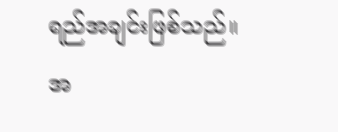ရည်အချင်းဖြစ်သည်။ အ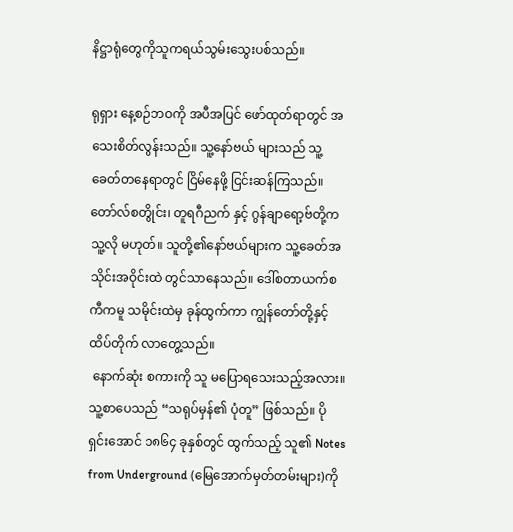နိဋ္ဌာရုံတွေကိုသူကရယ်သွမ်းသွေးပစ်သည်။

ရုရှား နေ့စဉ်ဘဝကို အပီအပြင် ဖော်ထုတ်ရာတွင် အသေးစိတ်လွန်းသည်။ သူ့နော်ဗယ် များသည် သူ့ခေတ်တနေရာတွင် ငြိမ်နေဖို့ ငြင်းဆန်ကြသည်။ တော်လ်စတွိုင်း၊ တူရဂီညက် နှင့် ဂွန်ချာရော့ဗ်တို့က သူ့လို မဟုတ်။ သူတို့၏နော်ဗယ်များက သူ့ခေတ်အသိုင်းအဝိုင်းထဲ တွင်သာနေသည်။ ဒေါ်စတာယက်စကီကမူ သမိုင်းထဲမှ ခုန်ထွက်ကာ ကျွန်တော်တို့နှင့် ထိပ်တိုက် လာတွေ့သည်။
 နောက်ဆုံး စကားကို သူ မပြောရသေးသည့်အလား။
သူ့စာပေသည် “သရုပ်မှန်၏ ပုံတူ” ဖြစ်သည်။ ပိုရှင်းအောင် ၁၈၆၄ ခုနှစ်တွင် ထွက်သည့် သူ၏ Notes from Underground (မြေအောက်မှတ်တမ်းများ)ကို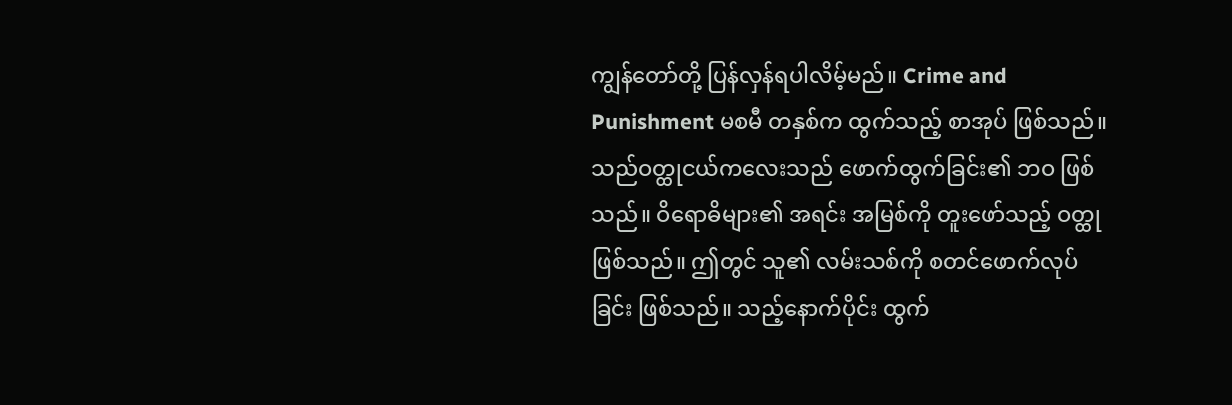ကျွန်တော်တို့ ပြန်လှန်ရပါလိမ့်မည်။ Crime and Punishment မစမီ တနှစ်က ထွက်သည့် စာအုပ် ဖြစ်သည်။ သည်ဝတ္ထုငယ်ကလေးသည် ဖောက်ထွက်ခြင်း၏ ဘဝ ဖြစ်သည်။ ဝိရောဓိများ၏ အရင်း အမြစ်ကို တူးဖော်သည့် ဝတ္ထု ဖြစ်သည်။ ဤတွင် သူ၏ လမ်းသစ်ကို စတင်ဖောက်လုပ်ခြင်း ဖြစ်သည်။ သည့်နောက်ပိုင်း ထွက်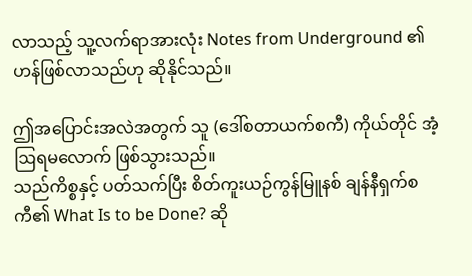လာသည့် သူ့လက်ရာအားလုံး Notes from Underground ၏ ဟန်ဖြစ်လာသည်ဟု ဆိုနိုင်သည်။

ဤအပြောင်းအလဲအတွက် သူ (ဒေါ်စတာယက်စကီ) ကိုယ်တိုင် အံ့ဩရမလောက် ဖြစ်သွားသည်။
သည်ကိစ္စနှင့် ပတ်သက်ပြီး စိတ်ကူးယဉ်ကွန်မြူနစ် ချန်နီရှက်စကီ၏ What Is to be Done? ဆို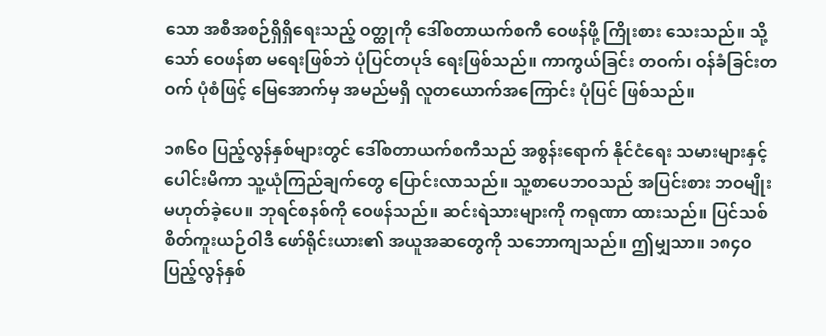သော အစီအစဉ်ရှိရှိရေးသည့် ဝတ္ထုကို ဒေါ်စတာယက်စကီ ဝေဖန်ဖို့ ကြိုးစား သေးသည်။ သို့သော် ဝေဖန်စာ မရေးဖြစ်ဘဲ ပုံပြင်တပုဒ် ရေးဖြစ်သည်။ ကာကွယ်ခြင်း တဝက်၊ ဝန်ခံခြင်းတဝက် ပုံစံဖြင့် မြေအောက်မှ အမည်မရှိ လူတယောက်အကြောင်း ပုံပြင် ဖြစ်သည်။

၁၈၆၀ ပြည့်လွန်နှစ်များတွင် ဒေါ်စတာယက်စကီသည် အစွန်းရောက် နိုင်ငံရေး သမားများနှင့် ပေါင်းမိကာ သူ့ယုံကြည်ချက်တွေ ပြောင်းလာသည်။ သူ့စာပေဘဝသည် အပြင်းစား ဘဝမျိုး မဟုတ်ခဲ့ပေ။ ဘုရင်စနစ်ကို ဝေဖန်သည်။ ဆင်းရဲသားများကို ကရုဏာ ထားသည်။ ပြင်သစ် စိတ်ကူးယဉ်ဝါဒီ ဖော်ရိုင်းယား၏ အယူအဆတွေကို သဘောကျသည်။ ဤမျှသာ။ ၁၈၄ဝ ပြည့်လွန်နှစ်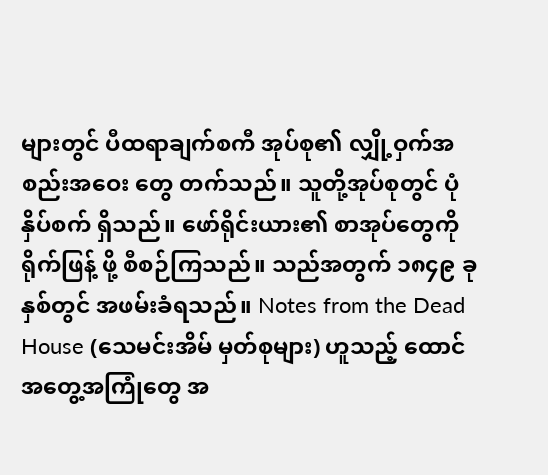များတွင် ပီထရာချက်စကီ အုပ်စု၏ လျှို့ဝှက်အစည်းအဝေး တွေ တက်သည်။ သူတို့အုပ်စုတွင် ပုံနှိပ်စက် ရှိသည်။ ဖော်ရိုင်းယား၏ စာအုပ်တွေကို ရိုက်ဖြန့် ဖို့ စီစဉ်ကြသည်။ သည်အတွက် ၁၈၄၉ ခုနှစ်တွင် အဖမ်းခံရသည်။ Notes from the Dead House (သေမင်းအိမ် မှတ်စုများ) ဟူသည့် ထောင်အတွေ့အကြုံတွေ အ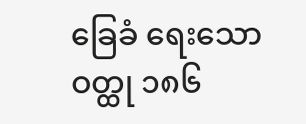ခြေခံ ရေးသော ဝတ္ထု ၁၈၆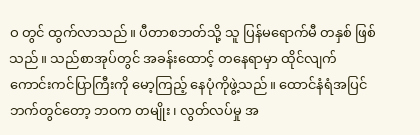ဝ တွင် ထွက်လာသည်။ ပီတာစဘတ်သို့ သူ ပြန်မရောက်မီ တနှစ် ဖြစ်သည်။ သည်စာအုပ်တွင် အခန်းထောင့် တနေရာမှာ ထိုင်လျက် ကောင်းကင်ပြာကြီးကို မော့ကြည့် နေပုံကိုဖွဲ့သည်။ ထောင်နံရံအပြင်ဘက်တွင်တော့ ဘဝက တမျိုး၊ လွတ်လပ်မှု အ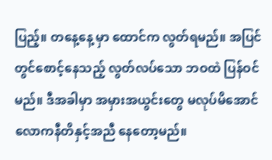ပြည့်။ တနေ့နေ့ မှာ ထောင်က လွတ်ရမည်။ အပြင်တွင်စောင့်နေသည့် လွတ်လပ်သော ဘဝထဲ ပြန်ဝင်မည်။ ဒီအခါမှာ အမှားအယွင်းတွေ မလုပ်မိအောင် လောကနီတိနှင့်အညီ နေတော့မည်။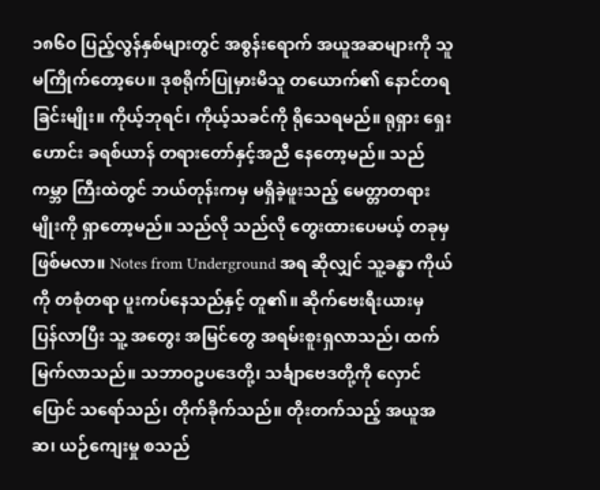၁၈၆ဝ ပြည့်လွန်နှစ်များတွင် အစွန်းရောက် အယူအဆများကို သူ မကြိုက်တော့ပေ။ ဒုစရိုက်ပြုမှားမိသူ တယောက်၏ နောင်တရခြင်းမျိုး။ ကိုယ့်ဘုရင်၊ ကိုယ့်သခင်ကို ရိုသေရမည်။ ရုရှား ရှေးဟောင်း ခရစ်ယာန် တရားတော်နှင့်အညီ နေတော့မည်။ သည်ကမ္ဘာ ကြီးထဲတွင် ဘယ်တုန်းကမှ မရှိခဲ့ဖူးသည့် မေတ္တာတရားမျိုးကို ရှာတော့မည်။ သည်လို သည်လို တွေးထားပေမယ့် တခုမှ ဖြစ်မလာ။ Notes from Underground အရ ဆိုလျှင် သူ့ခန္ဓာ ကိုယ်ကို တစုံတရာ ပူးကပ်နေသည်နှင့် တူ၏။ ဆိုက်ဗေးရီးယားမှ ပြန်လာပြီး သူ့ အတွေး အမြင်တွေ အရမ်းစူးရှလာသည်၊ ထက်မြက်လာသည်။ သဘာဝဥပဒေတို့၊ သင်္ချာဗေဒတို့ကို လှောင်ပြောင် သရော်သည်၊ တိုက်ခိုက်သည်။ တိုးတက်သည့် အယူအဆ၊ ယဉ်ကျေးမှု စသည်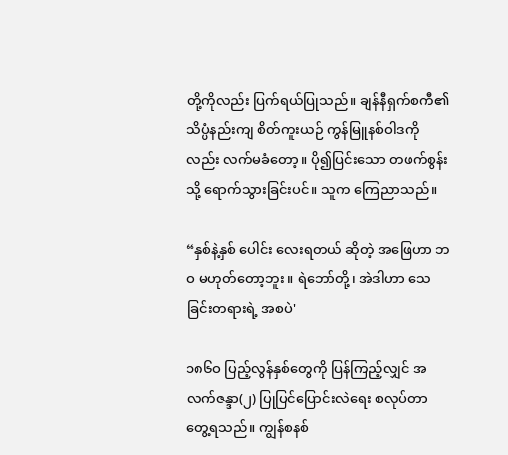တို့ကိုလည်း ပြက်ရယ်ပြုသည်။ ချန်နီရှက်စကီ၏ သိပ္ပံနည်းကျ စိတ်ကူးယဉ် ကွန်မြူနစ်ဝါဒကို လည်း လက်မခံတော့။ ပို၍ပြင်းသော တဖက်စွန်းသို့ ရောက်သွားခြင်းပင်။ သူက ကြေညာသည်။

“နှစ်နဲ့နှစ် ပေါင်း လေးရတယ် ဆိုတဲ့ အဖြေဟာ ဘဝ မဟုတ်တော့ဘူး။ ရဲဘော်တို့၊ အဲဒါဟာ သေခြင်းတရားရဲ့ အစပဲ'

၁၈၆ဝ ပြည့်လွန်နှစ်တွေကို ပြန်ကြည့်လျှင် အလက်ဇန္ဒာ(၂) ပြုပြင်ပြောင်းလဲရေး စလုပ်တာ တွေ့ရသည်။ ကျွန်စနစ်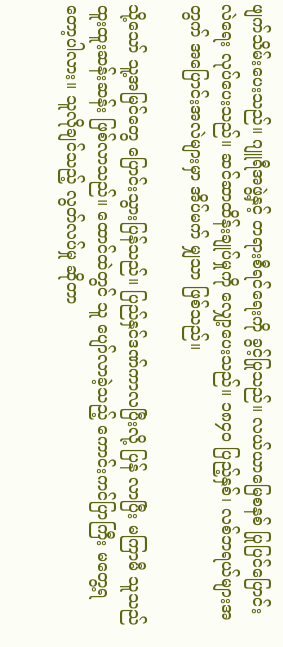ဖျက်သိမ်းပေးသည်။ ဂျူရီအဖွဲ့နှင့် တရားစီရင်ရေးကို ခွင့်ပြုသည်။ လယ်ယာမြေစနစ် ပြုပြင်ပြောင်းလဲရေး လုပ်ပေးသည်။ ဆင်ဆာထိန်းချုပ်မှုကို လျှော့ပေးသည်။ ၁၈၄ဝ ပြည့်နှစ်၊ လစ်ဘရယ်များအတွက် အပြောင်းအလဲများမှာ အိပ်မက် မျှသာ ဖြစ်သည်။

သို့သော် သူ့အမြင်တွေ ပြောင်းသွားပြန်သည်။ ပြည်နှင်ဒဏ်ကာလပြီးလို့ ပြန် လာပြီး မကြာမီ သူသည် ထူးထူးဆန်းဆန်း ဖြစ်လာသည်။ ထောင်ထဲတွင် သူ ပျော်လာခဲ့သည့် ကောင်းကင်ပြာကြီး မတွေ့ရတော့ပါလား။ သူလိုချင်သည့် လွတ်လပ်မှု ဆိုတာ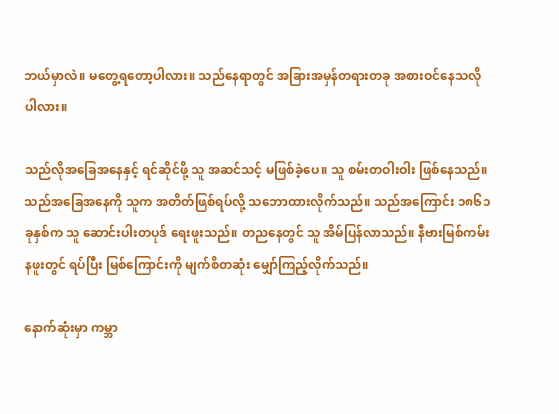ဘယ်မှာလဲ။ မတွေ့ရတော့ပါလား။ သည်နေရာတွင် အခြားအမှန်တရားတခု အစားဝင်နေသလိုပါလား။

သည်လိုအခြေအနေနှင့် ရင်ဆိုင်ဖို့ သူ အဆင်သင့် မဖြစ်ခဲ့ပေ။ သူ စမ်းတဝါးဝါး ဖြစ်နေသည်။ သည်အခြေအနေကို သူက အတိတ်ဖြစ်ရပ်လို့ သဘောထားလိုက်သည်။ သည်အကြောင်း ၁၈၆၁ ခုနှစ်က သူ ဆောင်းပါးတပုဒ် ရေးဖူးသည်။ တညနေတွင် သူ အိမ်ပြန်လာသည်။ နီဗားမြစ်ကမ်းနဖူးတွင် ရပ်ပြီး မြစ်ကြောင်းကို မျက်စိတဆုံး မျှော်ကြည့်လိုက်သည်။

နောက်ဆုံးမှာ ကမ္ဘာ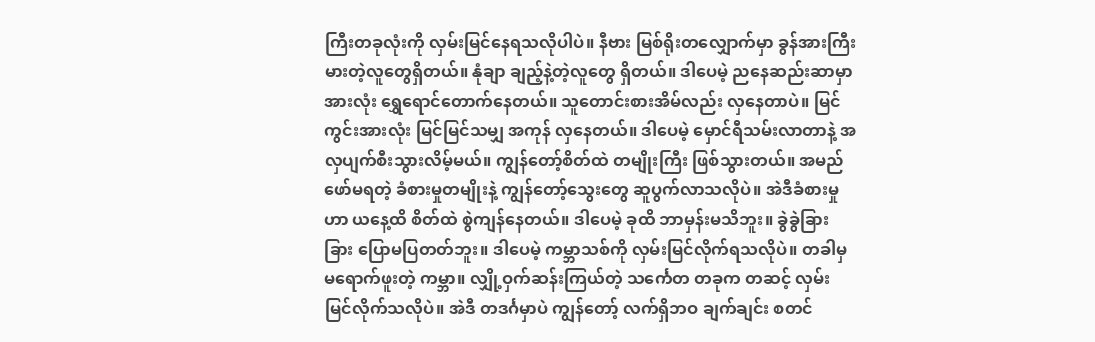ကြီးတခုလုံးကို လှမ်းမြင်နေရသလိုပါပဲ။ နီဗား မြစ်ရိုးတလျှောက်မှာ ခွန်အားကြီးမားတဲ့လူတွေရှိတယ်။ နုံချာ ချည့်နဲ့တဲ့လူတွေ ရှိတယ်။ ဒါပေမဲ့ ညနေဆည်းဆာမှာ အားလုံး ရွှေရောင်တောက်နေတယ်။ သူတောင်းစားအိမ်လည်း လှနေတာပဲ။ မြင်ကွင်းအားလုံး မြင်မြင်သမျှ အကုန် လှနေတယ်။ ဒါပေမဲ့ မှောင်ရီသမ်းလာတာနဲ့ အလှပျက်စီးသွားလိမ့်မယ်။ ကျွန်တော့်စိတ်ထဲ တမျိုးကြီး ဖြစ်သွားတယ်။ အမည်ဖော်မရတဲ့ ခံစားမှုတမျိုးနဲ့ ကျွန်တော့်သွေးတွေ ဆူပွက်လာသလိုပဲ။ အဲဒီခံစားမှုဟာ ယနေ့ထိ စိတ်ထဲ စွဲကျန်နေတယ်။ ဒါပေမဲ့ ခုထိ ဘာမှန်းမသိဘူး။ ခွဲခွဲခြားခြား ပြောမပြတတ်ဘူး။ ဒါပေမဲ့ ကမ္ဘာသစ်ကို လှမ်းမြင်လိုက်ရသလိုပဲ။ တခါမှ မရောက်ဖူးတဲ့ ကမ္ဘာ။ လျှို့ဝှက်ဆန်းကြယ်တဲ့ သင်္ကေတ တခုက တဆင့် လှမ်းမြင်လိုက်သလိုပဲ။ အဲဒီ တဒင်္ဂမှာပဲ ကျွန်တော့် လက်ရှိဘဝ ချက်ချင်း စတင်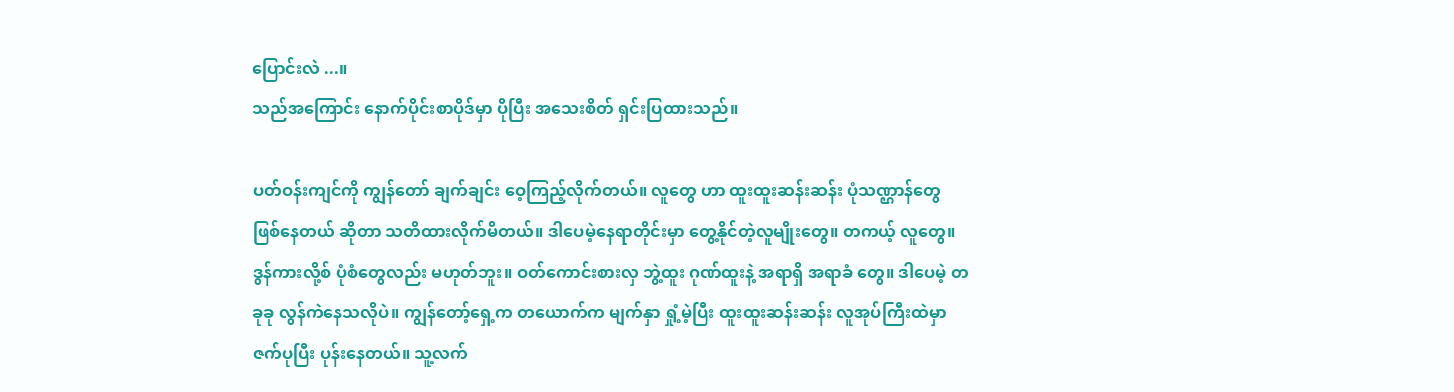ပြောင်းလဲ ...။
သည်အကြောင်း နောက်ပိုင်းစာပိုဒ်မှာ ပိုပြီး အသေးစိတ် ရှင်းပြထားသည်။

ပတ်ဝန်းကျင်ကို ကျွန်တော် ချက်ချင်း ဝေ့ကြည့်လိုက်တယ်။ လူတွေ ဟာ ထူးထူးဆန်းဆန်း ပုံသဏ္ဌာန်တွေ ဖြစ်နေတယ် ဆိုတာ သတိထားလိုက်မိတယ်။ ဒါပေမဲ့နေရာတိုင်းမှာ တွေ့နိုင်တဲ့လူမျိုးတွေ။ တကယ့် လူတွေ။ ဒွန်ကားလို့စ် ပုံစံတွေလည်း မဟုတ်ဘူး။ ဝတ်ကောင်းစားလှ ဘွဲ့ထူး ဂုဏ်ထူးနဲ့ အရာရှိ အရာခံ တွေ။ ဒါပေမဲ့ တခုခု လွန်ကဲနေသလိုပဲ။ ကျွန်တော့်ရှေ့က တယောက်က မျက်နှာ ရှုံ့မဲ့ပြီး ထူးထူးဆန်းဆန်း လူအုပ်ကြီးထဲမှာ ဇက်ပုပြီး ပုန်းနေတယ်။ သူ့လက်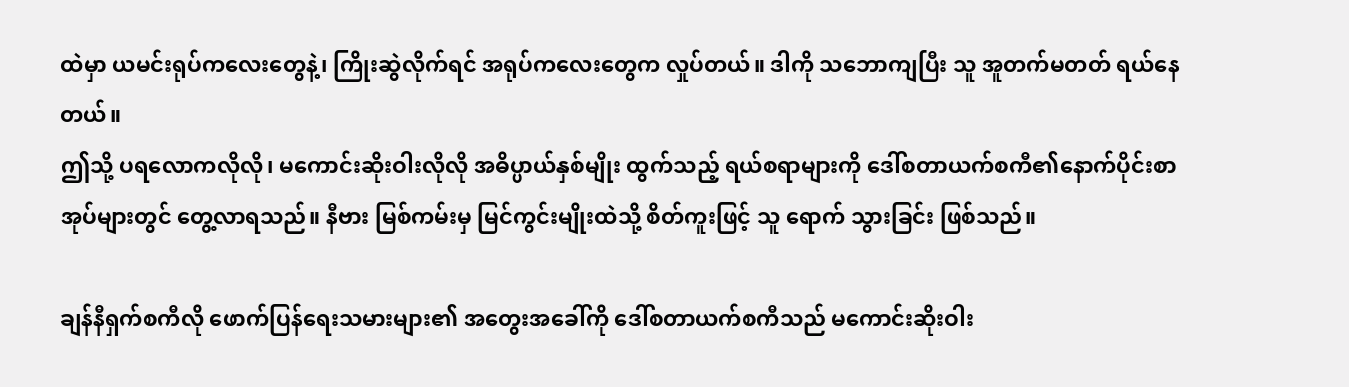ထဲမှာ ယမင်းရုပ်ကလေးတွေနဲ့၊ ကြိုးဆွဲလိုက်ရင် အရုပ်ကလေးတွေက လှုပ်တယ်။ ဒါကို သဘောကျပြီး သူ အူတက်မတတ် ရယ်နေတယ်။
ဤသို့ ပရလောကလိုလို၊ မကောင်းဆိုးဝါးလိုလို အဓိပ္ပာယ်နှစ်မျိုး ထွက်သည့် ရယ်စရာများကို ဒေါ်စတာယက်စကီ၏နောက်ပိုင်းစာအုပ်များတွင် တွေ့လာရသည်။ နီဗား မြစ်ကမ်းမှ မြင်ကွင်းမျိုးထဲသို့ စိတ်ကူးဖြင့် သူ ရောက် သွားခြင်း ဖြစ်သည်။

ချန်နီရှက်စကီလို ဖောက်ပြန်ရေးသမားများ၏ အတွေးအခေါ်ကို ဒေါ်စတာယက်စကီသည် မကောင်းဆိုးဝါး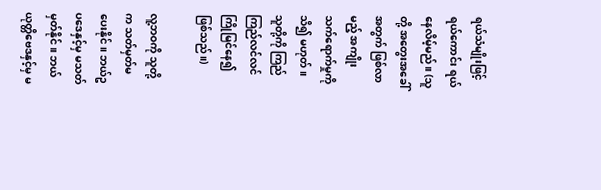ရယ်သံမျိုးဖြင့် ရယ်ကောင်း ရယ်နေလိမ့်မည်။ (သူတို့ အတွေးအခေါ်အတွက် ဖြစ်လာမည့် အကျိုးသက်ရောက်မှုကို သိ၍ မဟုတ်။ သူတို့ကို ကြည်ကြည်လင်လင် ကြိုမြင်နေ၍ ဖြစ်သည်။)

လူ့ဘဝကို သူတို့က သတ်မှတ်မပေးနိုင်။ ဘယ်ဥပဒေနှင့်မှ မသတ်မှတ်နိုင်။ ဘယ် ယုတ္တိဗေဒနှင့်မှ မ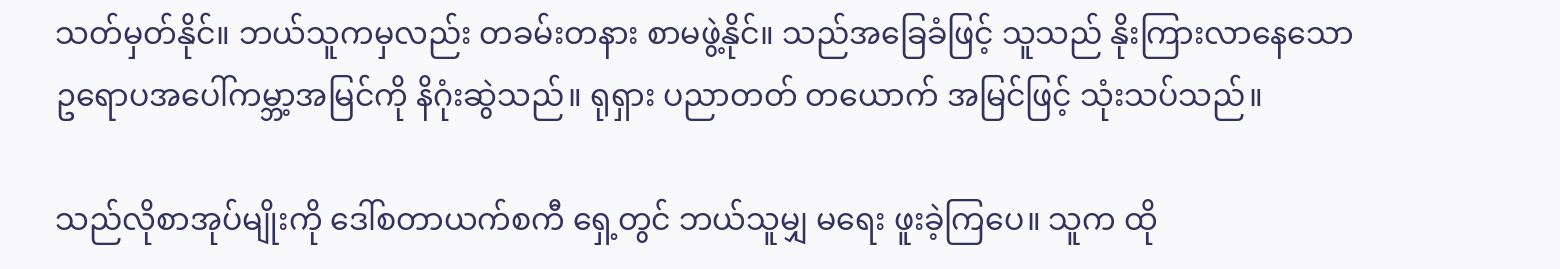သတ်မှတ်နိုင်။ ဘယ်သူကမှလည်း တခမ်းတနား စာမဖွဲ့နိုင်။ သည်အခြေခံဖြင့် သူသည် နိုးကြားလာနေသော ဥရောပအပေါ်ကမ္ဘာ့အမြင်ကို နိဂုံးဆွဲသည်။ ရုရှား ပညာတတ် တယောက် အမြင်ဖြင့် သုံးသပ်သည်။

သည်လိုစာအုပ်မျိုးကို ဒေါ်စတာယက်စကီ ရှေ့တွင် ဘယ်သူမျှ မရေး ဖူးခဲ့ကြပေ။ သူက ထို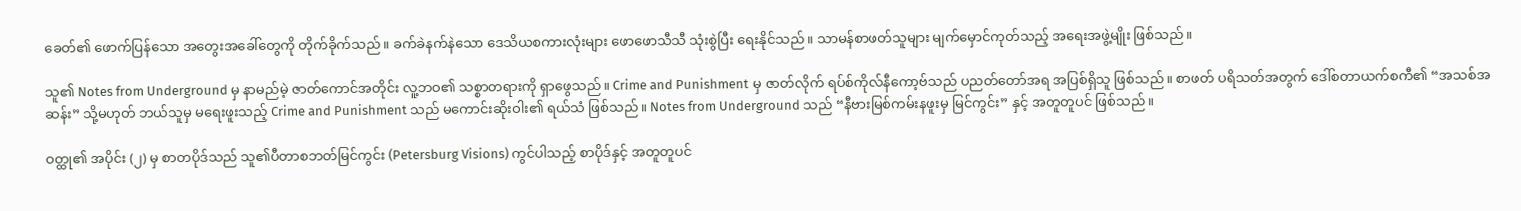ခေတ်၏ ဖောက်ပြန်သော အတွေးအခေါ်တွေကို တိုက်ခိုက်သည်။ ခက်ခဲနက်နဲသော ဒေသိယစကားလုံးများ ဖောဖောသီသီ သုံးစွဲပြီး ရေးနိုင်သည်။ သာမန်စာဖတ်သူများ မျက်မှောင်ကုတ်သည့် အရေးအဖွဲ့မျိုး ဖြစ်သည်။

သူ၏ Notes from Underground မှ နာမည်မဲ့ ဇာတ်ကောင်အတိုင်း လူ့ဘဝ၏ သစ္စာတရားကို ရှာဖွေသည်။ Crime and Punishment မှ ဇာတ်လိုက် ရပ်စ်ကိုလ်နီကော့ဗ်သည် ပညတ်တော်အရ အပြစ်ရှိသူ ဖြစ်သည်။ စာဖတ် ပရိသတ်အတွက် ဒေါ်စတာယက်စကီ၏ “အသစ်အဆန်း” သို့မဟုတ် ဘယ်သူမှ မရေးဖူးသည့် Crime and Punishment သည် မကောင်းဆိုးဝါး၏ ရယ်သံ ဖြစ်သည်။ Notes from Underground သည် “နီဗားမြစ်ကမ်းနဖူးမှ မြင်ကွင်း” နှင့် အတူတူပင် ဖြစ်သည်။

ဝတ္ထု၏ အပိုင်း (၂) မှ စာတပိုဒ်သည် သူ၏ပီတာစဘတ်မြင်ကွင်း (Petersburg Visions) ကွင်ပါသည့် စာပိုဒ်နှင့် အတူတူပင်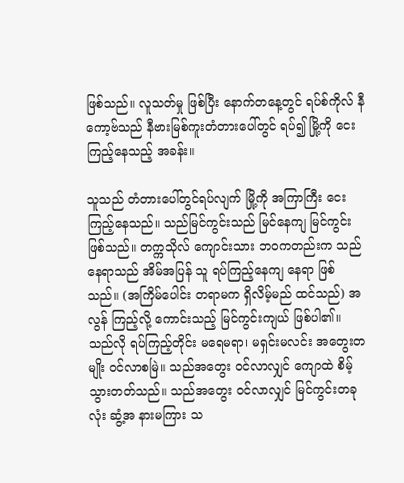ဖြစ်သည်။ လူသတ်မှု ဖြစ်ပြီး နောက်တနေ့တွင် ရပ်စ်ကိုလ် နီကော့ဗ်သည် နီဗားမြစ်ကူးတံတားပေါ်တွင် ရပ်၍ မြို့ကို ငေးကြည့်နေသည့် အခန်း။

သူသည် တံတားပေါ်တွင်ရပ်လျက် မြို့ကို အကြာကြီး ငေးကြည့်နေသည်။ သည်မြင်ကွင်းသည် မြင်နေကျ မြင်ကွင်း ဖြစ်သည်။ တက္ကသိုလ် ကျောင်းသား ဘဝကတည်းက သည်နေရာသည် အိမ်အပြန် သူ ရပ်ကြည့်နေကျ နေရာ ဖြစ်သည်။ (အကြိမ်ပေါင်း တရာမက ရှိလိမ့်မည် ထင်သည်) အလွန် ကြည့်လို့ ကောင်းသည့် မြင်ကွင်းကျယ် ဖြစ်ပါ၏။ သည်လို ရပ်ကြည့်တိုင်း မရေမရာ၊ မရှင်းမလင်း အတွေးတမျိုး ဝင်လာစမြဲ။ သည်အတွေး ဝင်လာလျှင် ကျောထဲ စိမ့်သွားတတ်သည်။ သည်အတွေး ဝင်လာလျှင် မြင်ကွင်းတခုလုံး ဆွံ့အ နားမကြား သ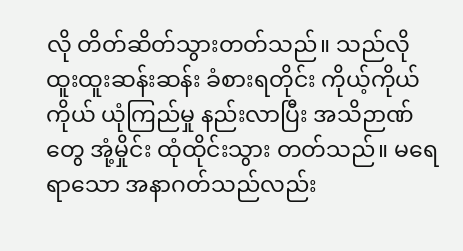လို တိတ်ဆိတ်သွားတတ်သည်။ သည်လို ထူးထူးဆန်းဆန်း ခံစားရတိုင်း ကိုယ့်ကိုယ်ကိုယ် ယုံကြည်မှု နည်းလာပြီး အသိဉာဏ်တွေ အုံ့မှိုင်း ထုံထိုင်းသွား တတ်သည်။ မရေရာသော အနာဂတ်သည်လည်း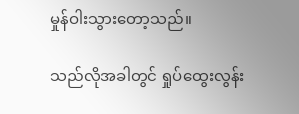မှုန်ဝါးသွားတော့သည်။

သည်လိုအခါတွင် ရှုပ်ထွေးလွန်း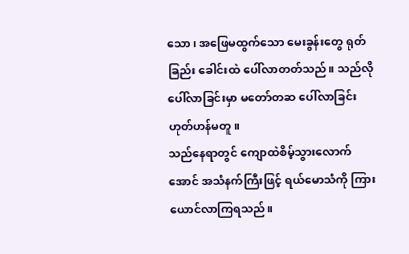သော၊ အဖြေမထွက်သော မေးခွန်းတွေ ရုတ်ခြည်း ခေါင်းထဲ ပေါ်လာတတ်သည်။ သည်လို ပေါ်လာခြင်းမှာ မတော်တဆ ပေါ်လာခြင်း ဟုတ်ဟန်မတူ။
သည်နေရာတွင် ကျောထဲစိမ့်သွားလောက်အောင် အသံနက်ကြီးဖြင့် ရယ်မောသံကို ကြားယောင်လာကြရသည်။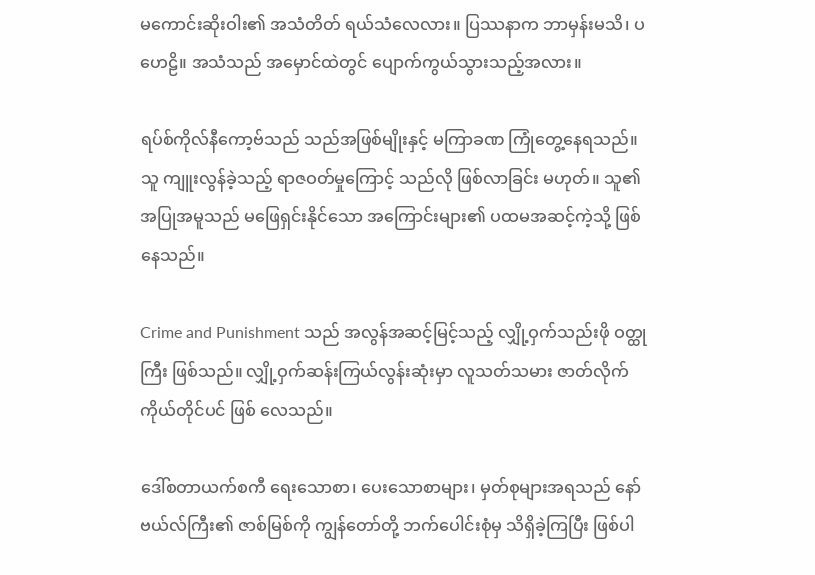မကောင်းဆိုးဝါး၏ အသံတိတ် ရယ်သံလေလား။ ပြဿနာက ဘာမှန်းမသိ၊ ပဟေဠိ။ အသံသည် အမှောင်ထဲတွင် ပျောက်ကွယ်သွားသည့်အလား။

ရပ်စ်ကိုလ်နီကော့ဗ်သည် သည်အဖြစ်မျိုးနှင့် မကြာခဏ ကြုံတွေ့နေရသည်။ သူ ကျူးလွန်ခဲ့သည့် ရာဇဝတ်မှုကြောင့် သည်လို ဖြစ်လာခြင်း မဟုတ်။ သူ၏ အပြုအမူသည် မဖြေရှင်းနိုင်သော အကြောင်းများ၏ ပထမအဆင့်ကဲ့သို့ ဖြစ်နေသည်။

Crime and Punishment သည် အလွန်အဆင့်မြင့်သည့် လျှို့ဝှက်သည်းဖို ဝတ္ထုကြီး ဖြစ်သည်။ လျှို့ဝှက်ဆန်းကြယ်လွန်းဆုံးမှာ လူသတ်သမား ဇာတ်လိုက် ကိုယ်တိုင်ပင် ဖြစ် လေသည်။

ဒေါ်စတာယက်စကီ ရေးသောစာ၊ ပေးသောစာများ၊ မှတ်စုများအရသည် နော်ဗယ်လ်ကြီး၏ ဇာစ်မြစ်ကို ကျွန်တော်တို့ ဘက်ပေါင်းစုံမှ သိရှိခဲ့ကြပြီး ဖြစ်ပါ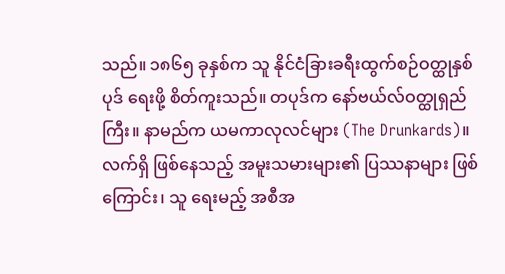သည်။ ၁၈၆၅ ခုနှစ်က သူ နိုင်ငံခြားခရီးထွက်စဉ်ဝတ္ထုနှစ်ပုဒ် ရေးဖို့ စိတ်ကူးသည်။ တပုဒ်က နော်ဗယ်လ်ဝတ္ထုရှည်ကြီး။ နာမည်က ယမကာလုလင်များ (The Drunkards)။ လက်ရှိ ဖြစ်နေသည့် အမူးသမားများ၏ ပြဿနာများ ဖြစ်ကြောင်း၊ သူ ရေးမည့် အစီအ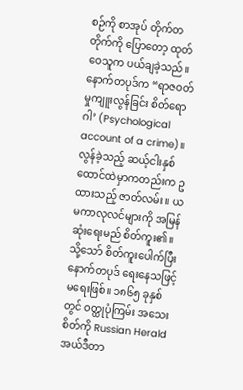စဉ်ကို စာအုပ် တိုက်တတိုက်ကို ပြောတော့ ထုတ်ဝေသူက ပယ်ချခဲ့သည်။ နောက်တပုဒ်က “ရာဇဝတ်မှုကျူးလွန်ခြင်း စိတ်ရောဂါ’ (Psychological account of a crime)။ လွန်ခဲ့သည့် ဆယ့်ငါးနှစ် ထောင်ထဲမှာကတည်းက ဥထားသည့် ဇာတ်လမ်း။ ယမကာလုလင်များကို အမြန်ဆုံးရေးမည် စိတ်ကူး၏။ သို့သော် စိတ်ကူးပေါက်ပြီး နောက်တပုဒ် ရေးနေသဖြင့် မရေးဖြစ်။ ၁၈၆၅ ခုနှစ်တွင် ဝတ္ထုပုံကြမ်း အသေးစိတ်ကို Russian Herald အယ်ဒီတာ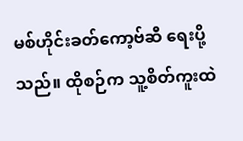မစ်ဟိုင်းခတ်ကော့ဗ်ဆီ ရေးပို့သည်။ ထိုစဉ်က သူ့စိတ်ကူးထဲ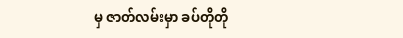မှ ဇာတ်လမ်းမှာ ခပ်တိုတို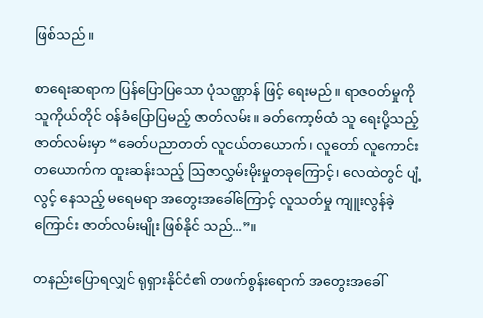ဖြစ်သည်။

စာရေးဆရာက ပြန်ပြောပြသော ပုံသဏ္ဌာန် ဖြင့် ရေးမည်။ ရာဇဝတ်မှုကို သူကိုယ်တိုင် ဝန်ခံပြောပြမည့် ဇာတ်လမ်း။ ခတ်ကော့ဗ်ထံ သူ ရေးပို့သည့် ဇာတ်လမ်းမှာ “ခေတ်ပညာတတ် လူငယ်တယောက်၊ လူတော် လူကောင်း တယောက်က ထူးဆန်းသည့် ဩဇာလွှမ်းမိုးမှုတခုကြောင့်၊ လေထဲတွင် ပျံ့လွင့် နေသည့် မရေမရာ အတွေးအခေါ်ကြောင့် လူသတ်မှု ကျူးလွန်ခဲ့ကြောင်း ဇာတ်လမ်းမျိုး ဖြစ်နိုင် သည်...”။

တနည်းပြောရလျှင် ရုရှားနိုင်ငံ၏ တဖက်စွန်းရောက် အတွေးအခေါ်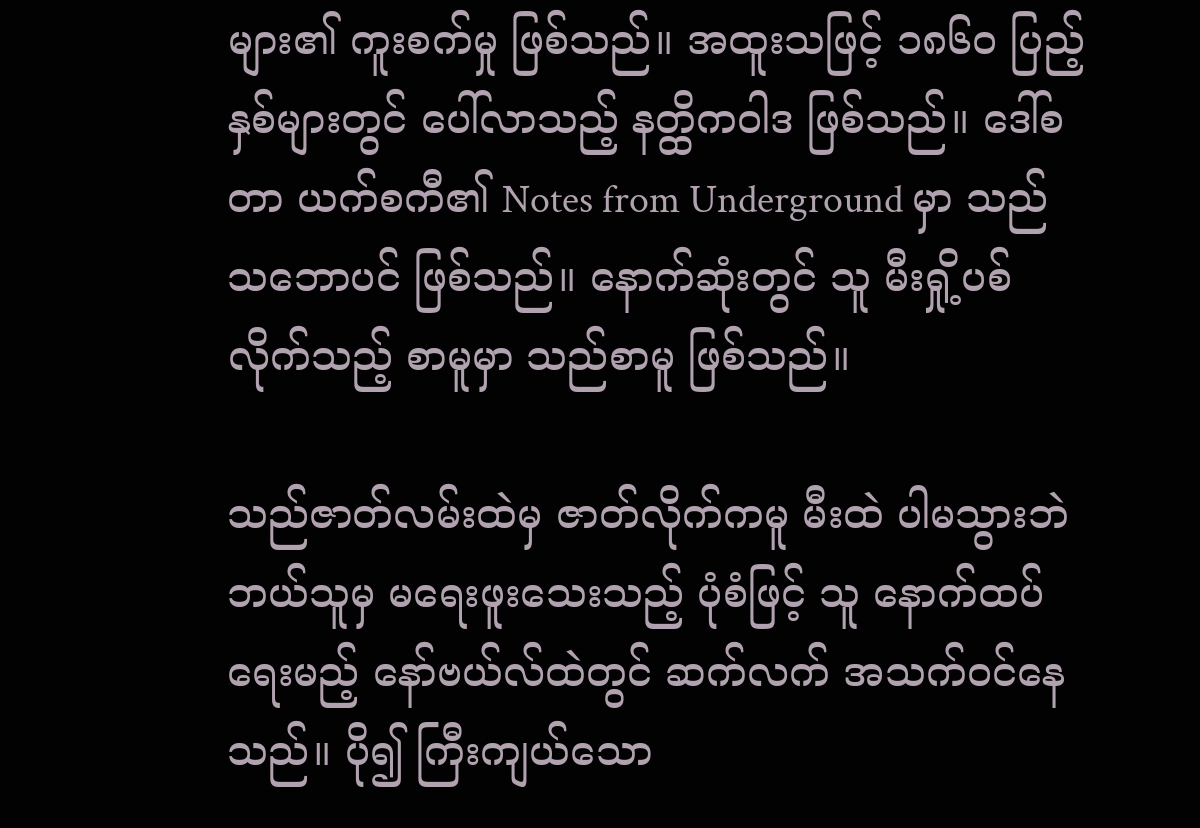များ၏ ကူးစက်မှု ဖြစ်သည်။ အထူးသဖြင့် ၁၈၆ဝ ပြည့်နှစ်များတွင် ပေါ်လာသည့် နတ္ထိကဝါဒ ဖြစ်သည်။ ဒေါ်စတာ ယက်စကီ၏ Notes from Underground မှာ သည် သဘောပင် ဖြစ်သည်။ နောက်ဆုံးတွင် သူ မီးရှို့ပစ်လိုက်သည့် စာမူမှာ သည်စာမူ ဖြစ်သည်။

သည်ဇာတ်လမ်းထဲမှ ဇာတ်လိုက်ကမူ မီးထဲ ပါမသွားဘဲ ဘယ်သူမှ မရေးဖူးသေးသည့် ပုံစံဖြင့် သူ နောက်ထပ် ရေးမည့် နော်ဗယ်လ်ထဲတွင် ဆက်လက် အသက်ဝင်နေသည်။ ပို၍ ကြီးကျယ်သော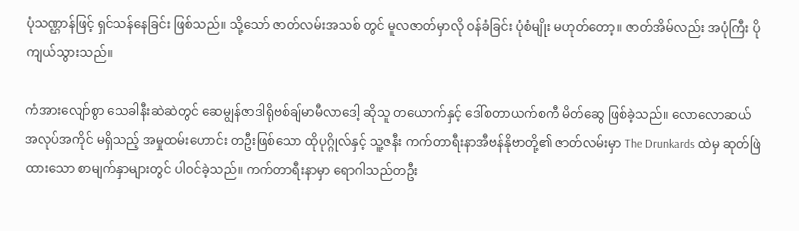ပုံသဏ္ဌာန်ဖြင့် ရှင်သန်နေခြင်း ဖြစ်သည်။ သို့သော် ဇာတ်လမ်းအသစ် တွင် မူလဇာတ်မှာလို ဝန်ခံခြင်း ပုံစံမျိုး မဟုတ်တော့။ ဇာတ်အိမ်လည်း အပုံကြီး ပိုကျယ်သွားသည်။

ကံအားလျော်စွာ သေခါနီးဆဲဆဲတွင် ဆေမျွန်ဇာဒါရိုဗစ်ချ်မာမီလာဒေါ့ ဆိုသူ တယောက်နှင့် ဒေါ်စတာယက်စကီ မိတ်ဆွေ ဖြစ်ခဲ့သည်။ လောလောဆယ် အလုပ်အကိုင် မရှိသည့် အမှုထမ်းဟောင်း တဦးဖြစ်သော ထိုပုဂ္ဂိုလ်နှင့် သူ့ဇနီး ကက်တာရီးနာအီဗန်နိုဗာတို့၏ ဇာတ်လမ်းမှာ The Drunkards ထဲမှ ဆုတ်ဖြဲထားသော စာမျက်နှာများတွင် ပါဝင်ခဲ့သည်။ ကက်တာရီးနာမှာ ရောဂါသည်တဦး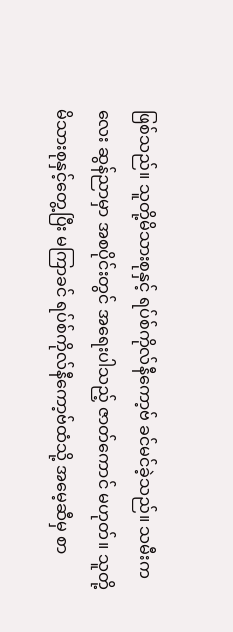ဖြစ်သည်။ သူတို့မိသားစုနှင့် ရပ်စ်ကိုလ်နီကော့ဗ် ခင်မင်ခဲ့သည်။ သမီးကလေး ဆွန်ညာမှာ အစပိုင်းတွင် အရေးပါသည့် ဇာတ်ကောင် မဟုတ်။ သူတို့မိသားစုနှင့်တွေ့ပြီး မကြာခင် ရပ်စ်ကိုလ်နီကော့ဗ်ထံသို့ အမေ့ဆီမှ စာ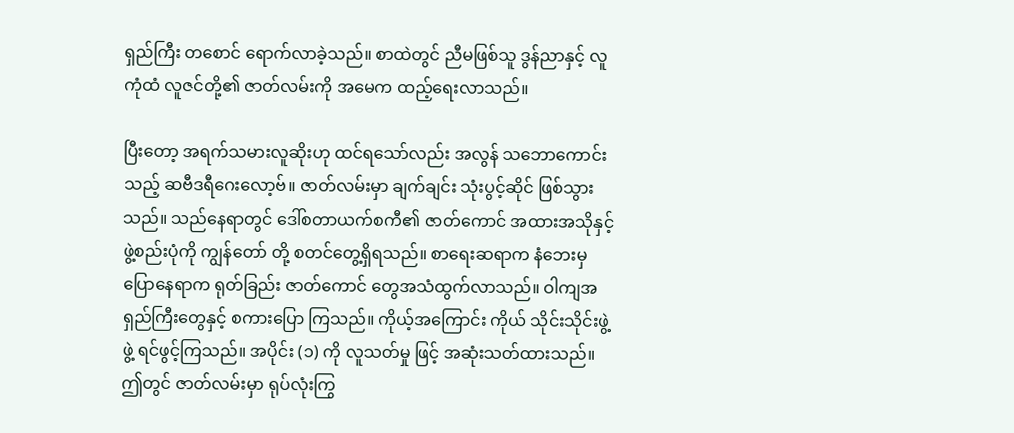ရှည်ကြီး တစောင် ရောက်လာခဲ့သည်။ စာထဲတွင် ညီမဖြစ်သူ ဒွန်ညာနှင့် လူကုံထံ လူဇင်တို့၏ ဇာတ်လမ်းကို အမေက ထည့်ရေးလာသည်။

ပြီးတော့ အရက်သမားလူဆိုးဟု ထင်ရသော်လည်း အလွန် သဘောကောင်းသည့် ဆဗီဒရီဂေးလော့ဗ်။ ဇာတ်လမ်းမှာ ချက်ချင်း သုံးပွင့်ဆိုင် ဖြစ်သွားသည်။ သည်နေရာတွင် ဒေါ်စတာယက်စကီ၏ ဇာတ်ကောင် အထားအသိုနှင့် ဖွဲ့စည်းပုံကို ကျွန်တော် တို့ စတင်တွေ့ရှိရသည်။ စာရေးဆရာက နံဘေးမှ ပြောနေရာက ရုတ်ခြည်း ဇာတ်ကောင် တွေအသံထွက်လာသည်။ ဝါကျအရှည်ကြီးတွေနှင့် စကားပြော ကြသည်။ ကိုယ့်အကြောင်း ကိုယ် သိုင်းသိုင်းဖွဲ့ဖွဲ့ ရင်ဖွင့်ကြသည်။ အပိုင်း (၁) ကို လူသတ်မှု ဖြင့် အဆုံးသတ်ထားသည်။ ဤတွင် ဇာတ်လမ်းမှာ ရုပ်လုံးကြွ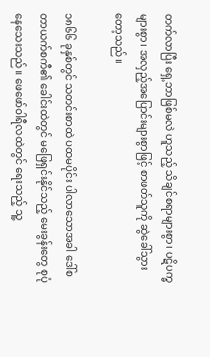တက်လာပြီး ရှေ့ဘာဖြစ်မလဲ ဟူသည့် သိချင်စရာများစွာ၊ ပဋိပက္ခများစွာ၊ အလှည့်အပြောင်းများစွာဖြင့် စာဖတ်သူကို ဆွဲခေါ်သွားတော့သည်။

၁၈၆၆ ခုနှစ်တွင် သတင်းစာထဲ ပထမပိုင်း ပါလာသောအခါ ဒေါ်စတာယက်စကီ၏ ခေါင်းထဲတွင် မဖြေရှင်းနိုင်သည့် မေးခွန်းတွေ စုပုံနေသေးသည်။ ဖေဖော်ဝါရီလထဲတွင် ရေးသည့် သူ့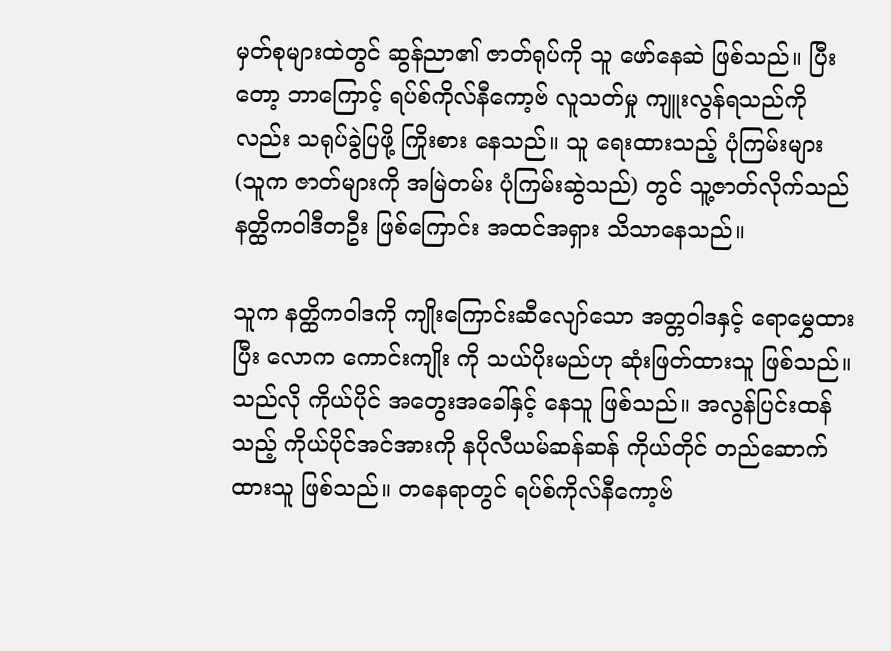မှတ်စုများထဲတွင် ဆွန်ညာ၏ ဇာတ်ရုပ်ကို သူ ဖော်နေဆဲ ဖြစ်သည်။ ပြီးတော့ ဘာကြောင့် ရပ်စ်ကိုလ်နီကော့ဗ် လူသတ်မှု ကျူးလွန်ရသည်ကိုလည်း သရုပ်ခွဲပြဖို့ ကြိုးစား နေသည်။ သူ ရေးထားသည့် ပုံကြမ်းများ (သူက ဇာတ်များကို အမြဲတမ်း ပုံကြမ်းဆွဲသည်) တွင် သူ့ဇာတ်လိုက်သည် နတ္ထိကဝါဒီတဦး ဖြစ်ကြောင်း အထင်အရှား သိသာနေသည်။

သူက နတ္ထိကဝါဒကို ကျိုးကြောင်းဆီလျော်သော အတ္တဝါဒနှင့် ရောမွှေထားပြီး လောက ကောင်းကျိုး ကို သယ်ပိုးမည်ဟု ဆုံးဖြတ်ထားသူ ဖြစ်သည်။ သည်လို ကိုယ်ပိုင် အတွေးအခေါ်နှင့် နေသူ ဖြစ်သည်။ အလွန်ပြင်းထန်သည့် ကိုယ်ပိုင်အင်အားကို နပိုလီယမ်ဆန်ဆန် ကိုယ်တိုင် တည်ဆောက်ထားသူ ဖြစ်သည်။ တနေရာတွင် ရပ်စ်ကိုလ်နီကော့ဗ်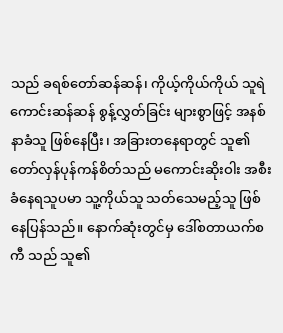သည် ခရစ်တော်ဆန်ဆန်၊ ကိုယ့်ကိုယ်ကိုယ် သူရဲကောင်းဆန်ဆန် စွန့်လွှတ်ခြင်း များစွာဖြင့် အနစ်နာခံသူ ဖြစ်နေပြီး၊ အခြားတနေရာတွင် သူ၏ တော်လှန်ပုန်ကန်စိတ်သည် မကောင်းဆိုးဝါး အစီးခံနေရသူပမာ သူ့ကိုယ်သူ သတ်သေမည့်သူ ဖြစ်နေပြန်သည်။ နောက်ဆုံးတွင်မှ ဒေါ်စတာယက်စကီ သည် သူ၏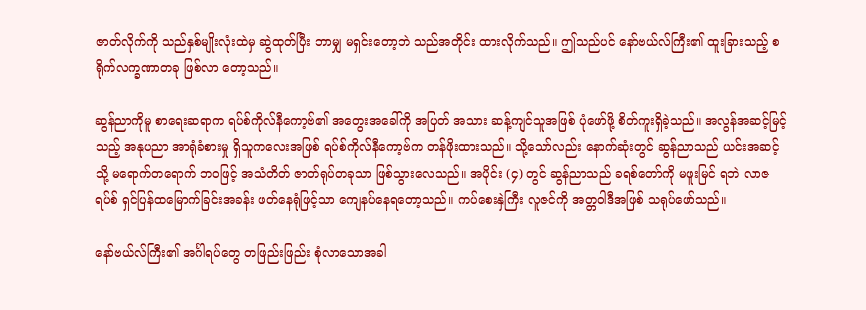ဇာတ်လိုက်ကို သည်နှစ်မျိုးလုံးထဲမှ ဆွဲထုတ်ပြီး ဘာမျှ မရှင်းတော့ဘဲ သည်အတိုင်း ထားလိုက်သည်။ ဤသည်ပင် နော်ဗယ်လ်ကြီး၏ ထူးခြားသည့် စရိုက်လက္ခဏာတခု ဖြစ်လာ တော့သည်။

ဆွန်ညာကိုမူ စာရေးဆရာက ရပ်စ်ကိုလ်နီကော့ဗ်၏ အတွေးအခေါ်ကို အပြတ် အသား ဆန့်ကျင်သူအဖြစ် ပုံဖော်ဖို့ စိတ်ကူးရှိခဲ့သည်။ အလွန်အဆင့်မြင့်သည့် အနုပညာ အာရုံခံစားမှု ရှိသူကလေးအဖြစ် ရပ်စ်ကိုလ်နီကော့ဗ်က တန်ဖိုးထားသည်။ သို့သော်လည်း နောက်ဆုံးတွင် ဆွန်ညာသည် ယင်းအဆင့်သို့ မရောက်တရောက် ဘဝဖြင့် အသံတိတ် ဇာတ်ရုပ်တခုသာ ဖြစ်သွားလေသည်။ အပိုင်း (၄) တွင် ဆွန်ညာသည် ခရစ်တော်ကို မဖူးမြင် ရဘဲ လာဇရပ်စ် ရှင်ပြန်ထမြောက်ခြင်းအခန်း ဖတ်နေရုံဖြင့်သာ ကျေနပ်နေရတော့သည်။ ကပ်စေးနှဲကြီး လူဇင်ကို အတ္တဝါဒီအဖြစ် သရုပ်ဖော်သည်။

နော်ဗယ်လ်ကြီး၏ အင်္ဂါရပ်တွေ တဖြည်းဖြည်း စုံလာသောအခါ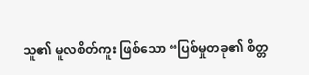သူ၏ မူလစိတ်ကူး ဖြစ်သော “ပြစ်မှုတခု၏ စိတ္တ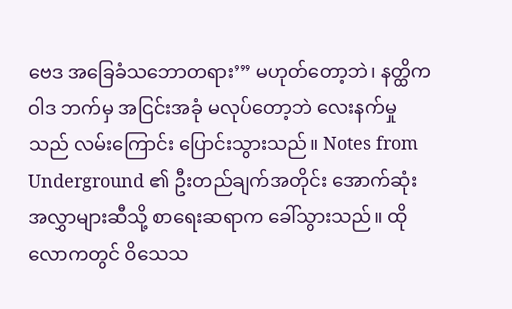ဗေဒ အခြေခံသဘောတရား’” မဟုတ်တော့ဘဲ၊ နတ္ထိကဝါဒ ဘက်မှ အငြင်းအခုံ မလုပ်တော့ဘဲ လေးနက်မှုသည် လမ်းကြောင်း ပြောင်းသွားသည်။ Notes from Underground ၏ ဦးတည်ချက်အတိုင်း အောက်ဆုံးအလွှာများဆီသို့ စာရေးဆရာက ခေါ်သွားသည်။ ထိုလောကတွင် ဝိသေသ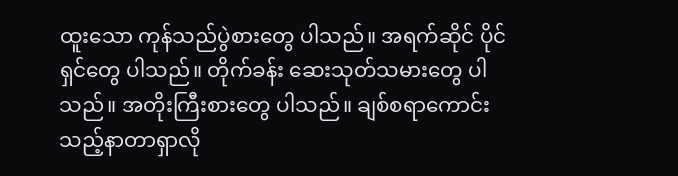ထူးသော ကုန်သည်ပွဲစားတွေ ပါသည်။ အရက်ဆိုင် ပိုင်ရှင်တွေ ပါသည်။ တိုက်ခန်း ဆေးသုတ်သမားတွေ ပါသည်။ အတိုးကြီးစားတွေ ပါသည်။ ချစ်စရာကောင်းသည့်နာတာရှာလို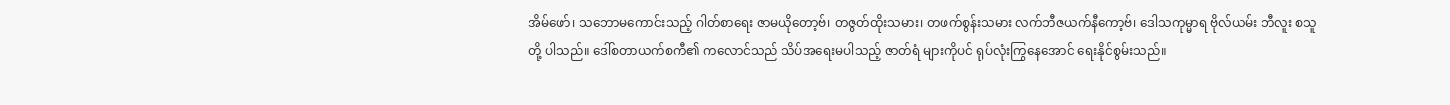အိမ်ဖော်၊ သဘောမကောင်းသည့် ဂါတ်စာရေး ဇာမယိုတော့ဗ်၊ တဇွတ်ထိုးသမား၊ တဖက်စွန်းသမား လက်ဘီဇယက်နီကော့ဗ်၊ ဒေါသကုမ္မာရ ဗိုလ်ယမ်း ဘီလူး စသူတို့ ပါသည်။ ဒေါ်စတာယက်စကီ၏ ကလောင်သည် သိပ်အရေးမပါသည့် ဇာတ်ရံ များကိုပင် ရုပ်လုံးကြွနေအောင် ရေးနိုင်စွမ်းသည်။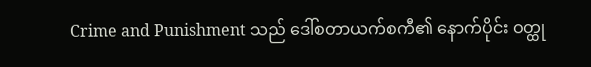Crime and Punishment သည် ဒေါ်စတာယက်စကီ၏ နောက်ပိုင်း ဝတ္ထု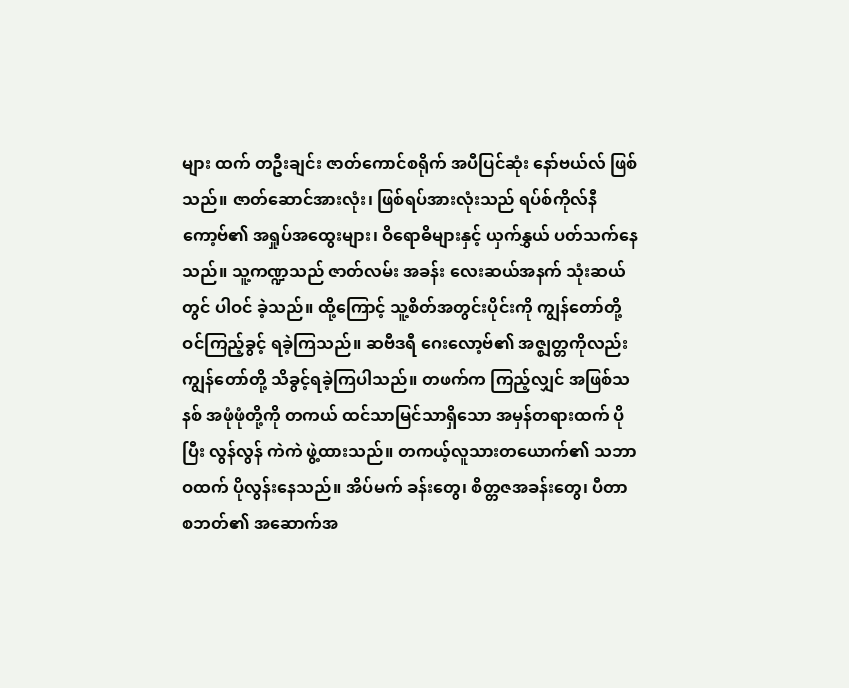များ ထက် တဦးချင်း ဇာတ်ကောင်စရိုက် အပီပြင်ဆုံး နော်ဗယ်လ် ဖြစ်သည်။ ဇာတ်ဆောင်အားလုံး၊ ဖြစ်ရပ်အားလုံးသည် ရပ်စ်ကိုလ်နီကော့ဗ်၏ အရှုပ်အထွေးများ၊ ဝိရောဓိများနှင့် ယှက်နွှယ် ပတ်သက်နေသည်။ သူ့ကဏ္ဍသည် ဇာတ်လမ်း အခန်း လေးဆယ်အနက် သုံးဆယ်တွင် ပါဝင် ခဲ့သည်။ ထို့ကြောင့် သူ့စိတ်အတွင်းပိုင်းကို ကျွန်တော်တို့ ဝင်ကြည့်ခွင့် ရခဲ့ကြသည်။ ဆဗီဒရီ ဂေးလော့ဗ်၏ အဇ္ဈတ္တကိုလည်း ကျွန်တော်တို့ သိခွင့်ရခဲ့ကြပါသည်။ တဖက်က ကြည့်လျှင် အဖြစ်သနစ် အဖုံဖုံတို့ကို တကယ် ထင်သာမြင်သာရှိသော အမှန်တရားထက် ပိုပြီး လွန်လွန် ကဲကဲ ဖွဲ့ထားသည်။ တကယ့်လူသားတယောက်၏ သဘာဝထက် ပိုလွန်းနေသည်။ အိပ်မက် ခန်းတွေ၊ စိတ္တဇအခန်းတွေ၊ ပီတာစဘတ်၏ အဆောက်အ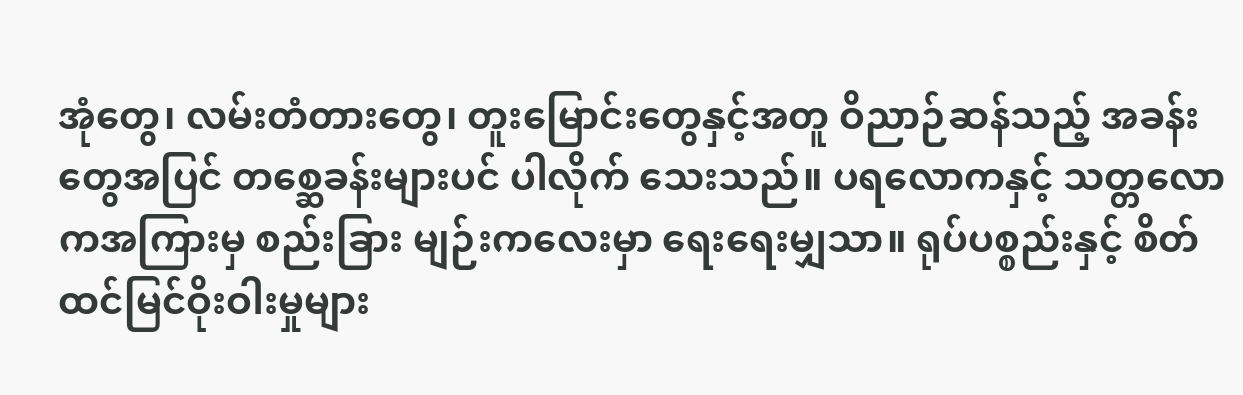အုံတွေ၊ လမ်းတံတားတွေ၊ တူးမြောင်းတွေနှင့်အတူ ဝိညာဉ်ဆန်သည့် အခန်းတွေအပြင် တစ္ဆေခန်းများပင် ပါလိုက် သေးသည်။ ပရလောကနှင့် သတ္တလောကအကြားမှ စည်းခြား မျဉ်းကလေးမှာ ရေးရေးမျှသာ။ ရုပ်ပစ္စည်းနှင့် စိတ်ထင်မြင်ဝိုးဝါးမှုများ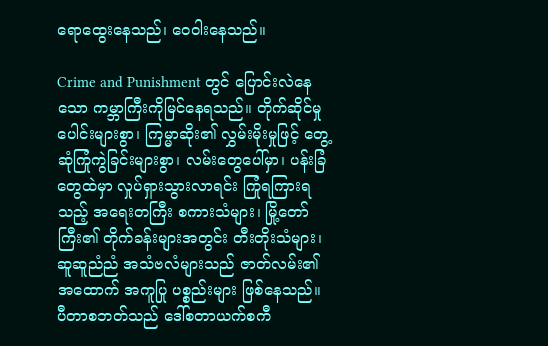ရောထွေးနေသည်၊ ဝေဝါးနေသည်။

Crime and Punishment တွင် ပြောင်းလဲနေသော ကမ္ဘာကြီးကိုမြင်နေရသည်။ တိုက်ဆိုင်မှု ပေါင်းများစွာ၊ ကြမ္မာဆိုး၏ လွှမ်းမိုးမှုဖြင့် တွေ့ဆုံကြုံကွဲခြင်းများစွာ၊ လမ်းတွေပေါ်မှာ၊ ပန်းခြံတွေထဲမှာ လှုပ်ရှားသွားလာရင်း ကြုံရကြားရသည့် အရေးတကြီး စကားသံများ၊ မြို့တော်ကြီး၏ တိုက်ခန်းများအတွင်း တီးတိုးသံများ၊ ဆူဆူညံညံ အသံဗလံများသည် ဇာတ်လမ်း၏ အထောက် အကူပြု ပစ္စည်းများ ဖြစ်နေသည်။ ပီတာစဘတ်သည် ဒေါ်စတာယက်စကီ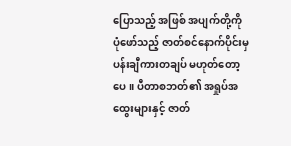ပြောသည့် အဖြစ် အပျက်တို့ကို ပုံဖော်သည့် ဇာတ်စင်နောက်ပိုင်းမှ ပန်းချီကားတချပ် မဟုတ်တော့ပေ။ ပီတာစဘတ်၏ အရှုပ်အထွေးများနှင့် ဇာတ်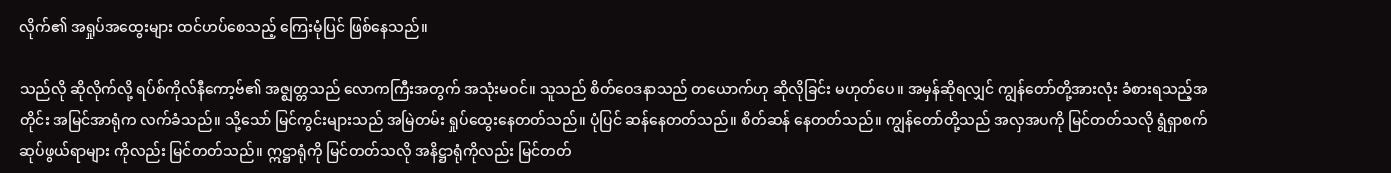လိုက်၏ အရှုပ်အထွေးများ ထင်ဟပ်စေသည့် ကြေးမုံပြင် ဖြစ်နေသည်။

သည်လို ဆိုလိုက်လို့ ရပ်စ်ကိုလ်နီကော့ဗ်၏ အဇ္ဈတ္တသည် လောကကြီးအတွက် အသုံးမဝင်။ သူသည် စိတ်ဝေဒနာသည် တယောက်ဟု ဆိုလိုခြင်း မဟုတ်ပေ။ အမှန်ဆိုရလျှင် ကျွန်တော်တို့အားလုံး ခံစားရသည့်အတိုင်း အမြင်အာရုံက လက်ခံသည်။ သို့သော် မြင်ကွင်းများသည် အမြဲတမ်း ရှုပ်ထွေးနေတတ်သည်။ ပုံပြင် ဆန်နေတတ်သည်။ စိတ်ဆန် နေတတ်သည်။ ကျွန်တော်တို့သည် အလှအပကို မြင်တတ်သလို ရွံရှာစက်ဆုပ်ဖွယ်ရာများ ကိုလည်း မြင်တတ်သည်။ ဣဋ္ဌာရုံကို မြင်တတ်သလို အနိဋ္ဌာရုံကိုလည်း မြင်တတ်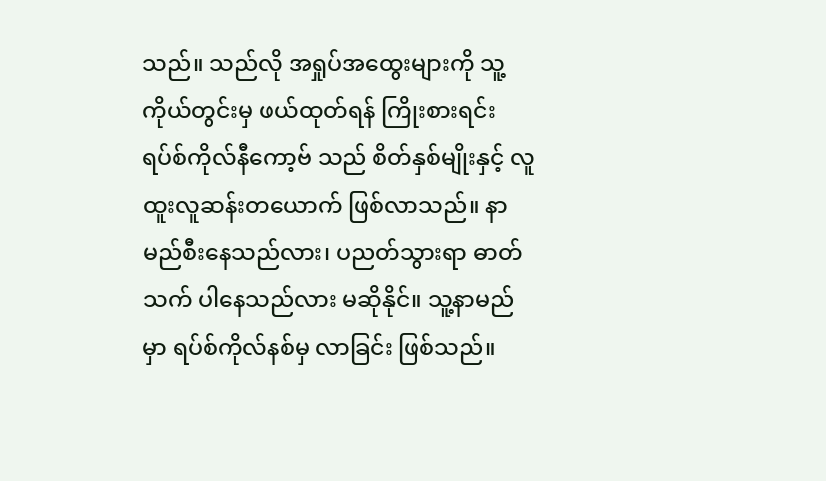သည်။ သည်လို အရှုပ်အထွေးများကို သူ့ကိုယ်တွင်းမှ ဖယ်ထုတ်ရန် ကြိုးစားရင်း ရပ်စ်ကိုလ်နီကော့ဗ် သည် စိတ်နှစ်မျိုးနှင့် လူထူးလူဆန်းတယောက် ဖြစ်လာသည်။ နာမည်စီးနေသည်လား၊ ပညတ်သွားရာ ဓာတ်သက် ပါနေသည်လား မဆိုနိုင်။ သူ့နာမည်မှာ ရပ်စ်ကိုလ်နစ်မှ လာခြင်း ဖြစ်သည်။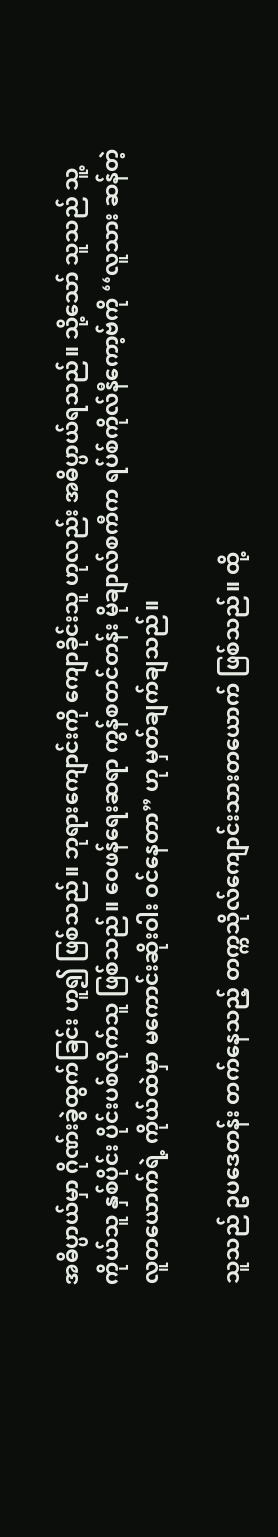အဓိပ္ပာယ်မှာ ဂိုဏ်းခွဲထွက်ခြင်း ဟူ၍ ဖြစ်သည်။ ဘုရားကျောင်းကို ကျောခိုင်းသူ ဟုလည်း အဓိပ္ပာယ်ရသည်။ သို့သော် သူသည် သူ့ကိုယ်သူ နှစ်ပိုင်း ပိုင်းပစ်လိုက်သူ ဖြစ်သည်။ ဝေဖန်ရေးဆရာ ကွန်စတင်တန်း မိုချာလ်စကီက ရပ်စ်ကိုလ်နီကော့ဗ်ကို ‘‘လူသား ဆန်တဲ့ လူတယောက်ရဲ့ ကိုယ်ထဲမှာ မကောင်းဆိုးဝါး ဝင်နေတာ” ဟု မှတ်ချက်ချသည်။

သူသည် ဥပဒေတန်း တက်နေသည့် တက္ကသိုလ်ကျောင်းသားတယောက် ဖြစ်သည်။ ထို့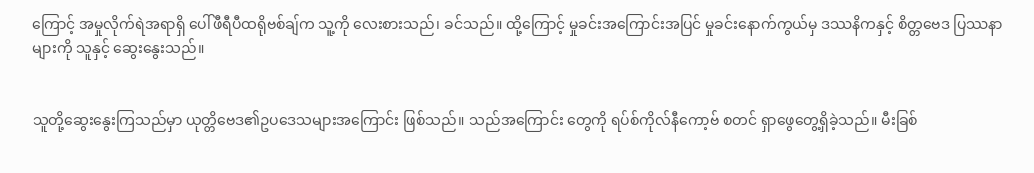ကြောင့် အမှုလိုက်ရဲအရာရှိ ပေါ်ဖီရီပီထရိုဗစ်ချ်က သူ့ကို လေးစားသည်၊ ခင်သည်။ ထို့ကြောင့် မှုခင်းအကြောင်းအပြင် မှုခင်းနောက်ကွယ်မှ ဒဿနိကနှင့် စိတ္တဗေဒ ပြဿနာ များကို သူနှင့် ဆွေးနွေးသည်။


သူတို့ဆွေးနွေးကြသည်မှာ ယုတ္တိဗေဒ၏ဥပဒေသများအကြောင်း ဖြစ်သည်။ သည်အကြောင်း တွေကို ရပ်စ်ကိုလ်နီကော့ဗ် စတင် ရှာဖွေတွေ့ရှိခဲ့သည်။ မီးခြစ်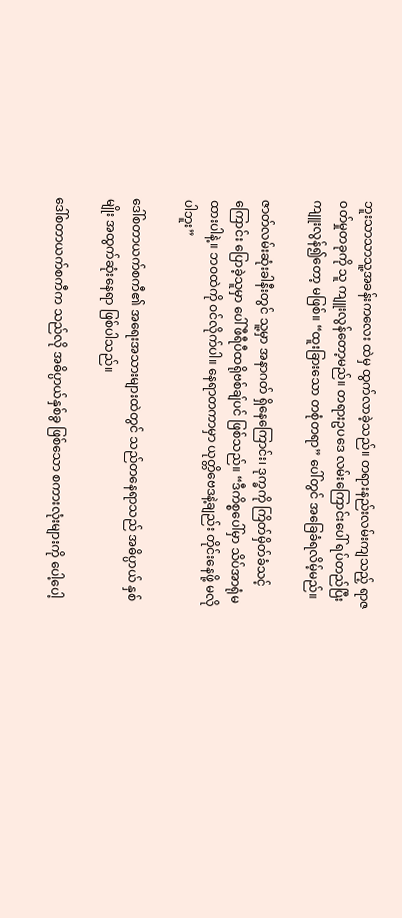ဘူးသာသာသူ့အခန်းကလေး ထဲမှ ထွက်လာခဲ့သည်။ တရားနည်းလမ်းကျသည့် ရာဇဝတ်မှုတခုကို သူ ကျူးလွန်တော့မည်။ တရားဥပဒေ လမ်းကြောင်းပေါ် ရပ်တည်ပြီး ကျူးလွန်၍တော့ မဖြစ်။ “ထူးခြားသော တစုံတရာ” ပေါ်တွင် အခြေခံရလိမ့်မည်။

ဇာတ်လမ်းဆုံးခါနီးတွင် သူ့မှာ အနာဂတ် ရှိနေကြောင်း၊ ဒုက္ခကို ကြိတ်မှိတ်ခံသင့် ကြောင်း ပြောခဲ့သူမှာ ပေါ်ဖီရီပီထရိုဗစ်ချ်ပင် ဖြစ်သည်။ “ဒီကိစ္စပေါ်မှာ သိပ်အာရုံမထားပါနဲ့။ ဘဝထဲကို ဝင်လိုက်ပါ။ နေရာတကာမှာ ယုတ္တိဗေဒနဲ့ချည်း တိုင်းနေဖို့ မလိုပါဘူး”

ဒေါ်စတာယက်စကီ၏ အရေးအသားများထဲတွင် သည်တနေရာသည် အဓိပ္ပာယ် နှစ်မျိုး အထွက်ဆုံးနေရာ ဖြစ်ပါသည်။

ဒေါ်စတာယက်စကီက သည်လို အဓိပ္ပာယ်နှစ်ခွ ဖြစ်သော စကားလုံးများကို ပေါ့ပေါ့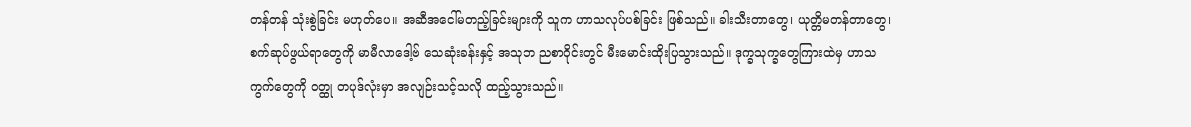တန်တန် သုံးစွဲခြင်း မဟုတ်ပေ။ အဆီအငေါ်မတည့်ခြင်းများကို သူက ဟာသလုပ်ပစ်ခြင်း ဖြစ်သည်။ ခါးသီးတာတွေ၊ ယုတ္တိမတန်တာတွေ၊ စက်ဆုပ်ဖွယ်ရာတွေကို မာမီလာဒေါ့ဗ် သေဆုံးခန်းနှင့် အသုဘ ညစာဝိုင်းတွင် မီးမောင်းထိုးပြသွားသည်။ ဒုက္ခသုက္ခတွေကြားထဲမှ ဟာသကွက်တွေကို ဝတ္ထု တပုဒ်လုံးမှာ အလျဉ်းသင့်သလို ထည့်သွားသည်။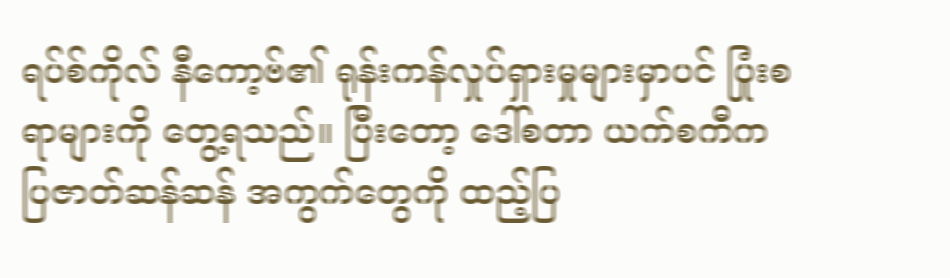ရပ်စ်ကိုလ် နီကော့ဗ်၏ ရုန်းကန်လှုပ်ရှားမှုများမှာပင် ပြုံးစရာများကို တွေ့ရသည်။ ပြီးတော့ ဒေါ်စတာ ယက်စကီက ပြဇာတ်ဆန်ဆန် အကွက်တွေကို ထည့်ပြ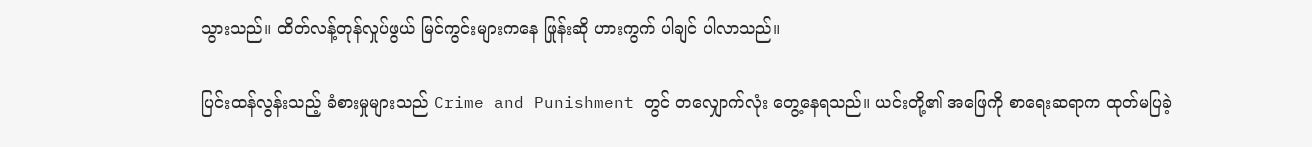သွားသည်။ ထိတ်လန့်တုန်လှုပ်ဖွယ် မြင်ကွင်းများကနေ ဖြုန်းဆို ဟားကွက် ပါချင် ပါလာသည်။

ပြင်းထန်လွန်းသည့် ခံစားမှုများသည် Crime and Punishment တွင် တလျှောက်လုံး တွေ့နေရသည်။ ယင်းတို့၏ အဖြေကို စာရေးဆရာက ထုတ်မပြခဲ့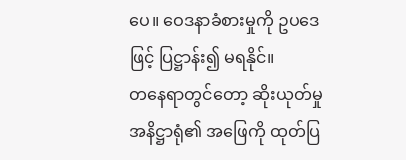ပေ။ ဝေဒနာခံစားမှုကို ဥပဒေဖြင့် ပြဋ္ဌာန်း၍ မရနိုင်။
တနေရာတွင်တော့ ဆိုးယုတ်မှု အနိဋ္ဌာရုံ၏ အဖြေကို ထုတ်ပြ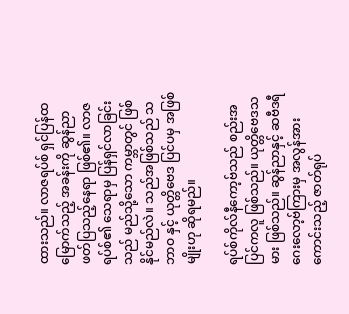ထားသည်။ လာဇရပ်စ် ရှင်ပြန်ထမြောက်သည့် အခန်းကို ဆွန်ညာ ဖတ်ပြသည့်နေရာ ဖြစ်၏။ လာဇရပ်စ်၏ သေရာမှ ပြန်ရှင်လာခြင်းသည် မည်သို့သော ကမ္ဘာတွင် ဖြစ်နိုင်မည်လဲ။ သည်အဖြစ်သည် သဘာဝ နှင့် ယုတ္တိဗေဒ ပြင်ပမှ အဖြစ်မျိုးဟု ဆိုရမည်။

ရပ်စ်ကိုလ်နီကော့ဗ်သည် စည်းအပြင်ကလူ ဖြစ်သည်။ ယုတ္တိဗေဒသမား ဖြစ်သည်။ ဆွန်ညာနှင့် ဆဗီဒရီဂေးလော့ဗ်ကြားမှ အလွန်အားကောင်းသည့် ဇာတ်ရုပ်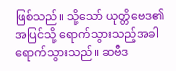ဖြစ်သည်။ သို့သော် ယုတ္တိဗေဒ၏ အပြင်သို့ ရောက်သွားသည့်အခါ ရောက်သွားသည်။ ဆဗီဒ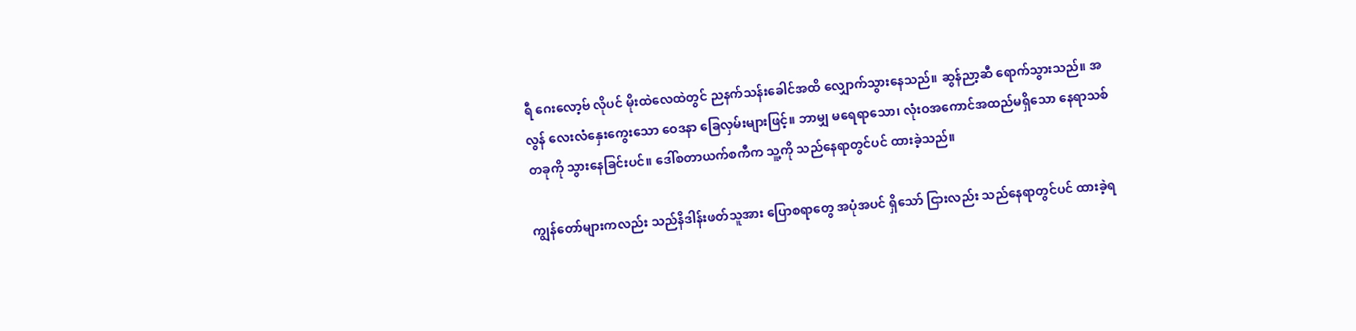ရီ ဂေးလော့ဗ် လိုပင် မိုးထဲလေထဲတွင် ညနက်သန်းခေါင်အထိ လျှောက်သွားနေသည်။ ဆွန်ညာ့ဆီ ရောက်သွားသည်။ အလွန် လေးလံနှေးကွေးသော ဝေဒနာ ခြေလှမ်းများဖြင့်။ ဘာမျှ မရေရာသော၊ လုံးဝအကောင်အထည်မရှိသော နေရာသစ်တခုကို သွားနေခြင်းပင်။ ဒေါ်စတာယက်စကီက သူ့ကို သည်နေရာတွင်ပင် ထားခဲ့သည်။

ကျွန်တော်များကလည်း သည်နိဒါန်းဖတ်သူအား ပြောစရာတွေ အပုံအပင် ရှိသော် ငြားလည်း သည်နေရာတွင်ပင် ထားခဲ့ရ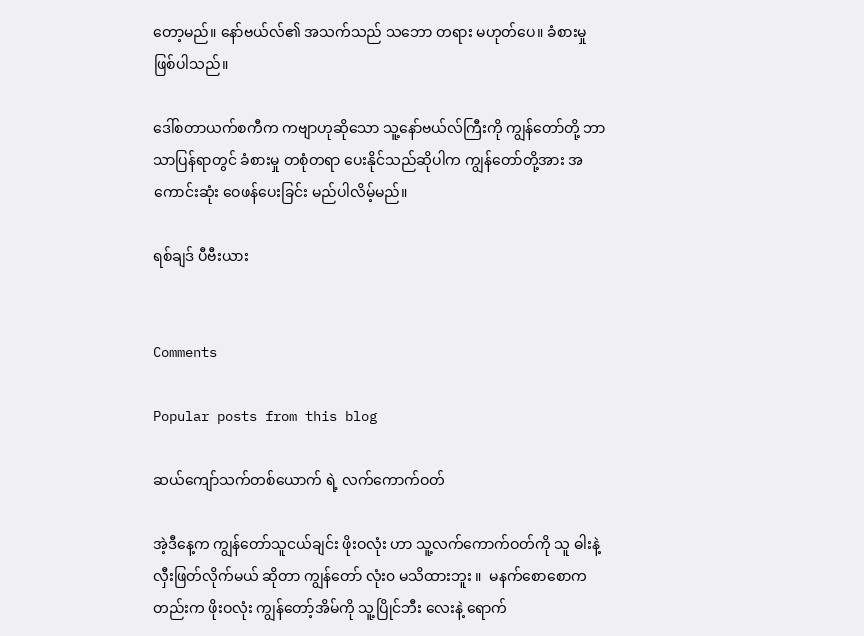တော့မည်။ နော်ဗယ်လ်၏ အသက်သည် သဘော တရား မဟုတ်ပေ။ ခံစားမှု ဖြစ်ပါသည်။

ဒေါ်စတာယက်စကီက ကဗျာဟုဆိုသော သူ့နော်ဗယ်လ်ကြီးကို ကျွန်တော်တို့ ဘာသာပြန်ရာတွင် ခံစားမှု တစုံတရာ ပေးနိုင်သည်ဆိုပါက ကျွန်တော်တို့အား အကောင်းဆုံး ဝေဖန်ပေးခြင်း မည်ပါလိမ့်မည်။

ရစ်ချဒ် ပီဗီးယား


Comments

Popular posts from this blog

ဆယ်ကျော်သက်တစ်ယောက် ရဲ့ လက်ကောက်ဝတ်

အဲ့ဒီနေ့က ကျွန်တော်သူငယ်ချင်း ဖိုးဝလုံး ဟာ သူ့လက်ကောက်ဝတ်ကို သူ ဓါးနဲ့ လှီးဖြတ်လိုက်မယ် ဆိုတာ ကျွန်တော် လုံး၀ မသိထားဘူး ။  မနက်စောစောကတည်းက ဖိုးဝလုံး ကျွန်တော့်အိမ်ကို သူ့ပြိုင်ဘီး လေးနဲ့ ရောက်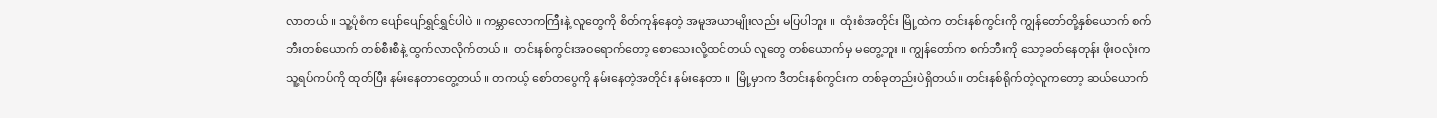လာတယ် ။ သူ့ပုံစံက ပျော်ပျော်ရွှင်ရွှင်ပါပဲ ။ ကမ္ဘာလောကကြီးနဲ့ လူတွေကို စိတ်ကုန်နေတဲ့ အမူအယာမျိုးလည်း မပြပါဘူး ။  ထုံးစံအတိုင်း မြို့ထဲက တင်းနစ်ကွင်းကို ကျွန်တော်တို့နှစ်ယောက် စက်ဘီးတစ်ယောက် တစ်စီးစီနဲ့ ထွက်လာလိုက်တယ် ။  တင်းနစ်ကွင်းအဝရောက်တော့ စောသေးလို့ထင်တယ် လူတွေ တစ်ယောက်မှ မတွေ့ဘူး ။ ကျွန်တော်က စက်ဘီးကို သော့ခတ်နေတုန်း ဖိုးဝလုံးက သူ့ရပ်ကပ်ကို ထုတ်ပြီး နမ်းနေတာတွေ့တယ် ။ တကယ့် စော်တပွေကို နမ်းနေတဲ့အတိုင်း နမ်းနေတာ ။  မြို့မှာက ဒီတင်းနစ်ကွင်းက တစ်ခုတည်းပဲရှိတယ်။ တင်းနစ်ရိုက်တဲ့လူကတော့ ဆယ်ယောက်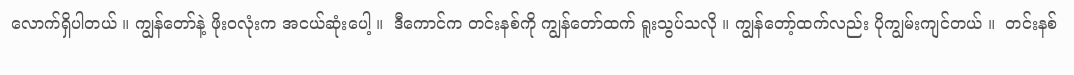လောက်ရှိပါတယ် ။ ကျွန်တော်နဲ့ ဖိုးဝလုံးက အငယ်ဆုံးပေါ့ ။  ဒီကောင်က တင်းနစ်ကို ကျွန်တော်ထက် ရူးသွပ်သလို ။ ကျွန်တော့်ထက်လည်း ပိုကျွမ်းကျင်တယ် ။  တင်းနစ်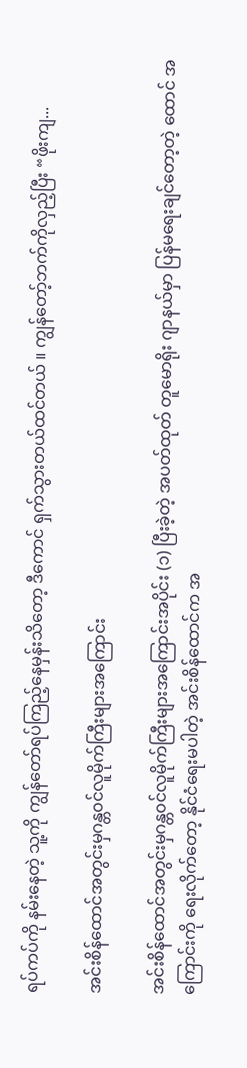ရပ်ကပ်ကို နမ်းနေတဲ့ သူ့ကို ကျွန်တော်ရပ်ကြည့်နေမှန်းသိတော့ ဒီကောင် ရှက်သွားတယ်ထင်တယ် ။ ကျွန်တော့်ဘက်ကိုလှည့်ပြီး “ဖိုးကျ...

အင်းစိန်ထောင်အတွင်းမှဂန္တ၀င်လူမိုက်ကြီးများအကြောင်း

အင်းစိန်ထောင်အတွင်းမှဂန္တ၀င်လူမိုက်ကြီးများအကြောင်းအပိုင်း (၁) ပြီးခဲ့တဲ့ အပတ်ထုတ် တူမောရိုး ဂျာနယ်မှာ ပြန်မရေးချင်တော့တဲ့ ထောင် အကြောင်းကို ရေးလိုက်တော့ နိုင်ငံရေးမပါတဲ့ အင်းစိန်ထောင်က အ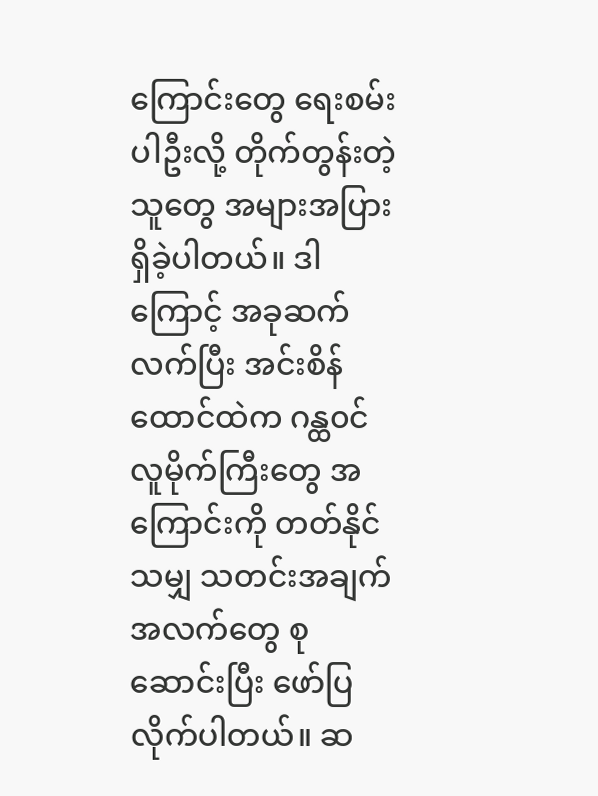ကြောင်းတွေ ရေးစမ်းပါဦးလို့ တိုက်တွန်းတဲ့သူတွေ အများအပြား ရှိခဲ့ပါတယ်။ ဒါကြောင့် အခုဆက်လက်ပြီး အင်းစိန်ထောင်ထဲက ဂန္ထ၀င် လူမိုက်ကြီးတွေ အကြောင်းကို တတ်နိုင်သမျှ သတင်းအချက်အလက်တွေ စုဆောင်းပြီး ဖော်ပြ လိုက်ပါတယ်။ ဆ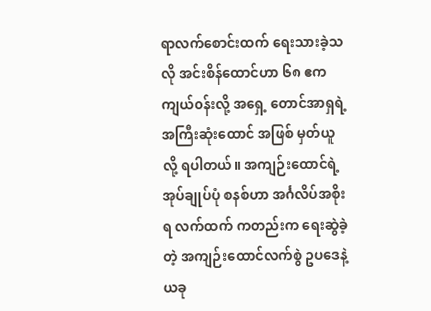ရာလက်စောင်းထက် ရေးသားခဲ့သလို အင်းစိန်ထောင်ဟာ ၆၈ ဧက ကျယ်၀န်းလို့ အရှေ့ တောင်အာရှရဲ့ အကြီးဆုံးထောင် အဖြစ် မှတ်ယူလို့ ရပါတယ်။ အကျဉ်းထောင်ရဲ့ အုပ်ချုပ်ပုံ စနစ်ဟာ အင်္ဂလိပ်အစိုးရ လက်ထက် ကတည်းက ရေးဆွဲခဲ့တဲ့ အကျဉ်းထောင်လက်စွဲ ဥပဒေနဲ့ ယခု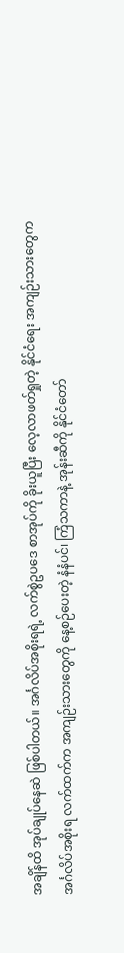အချိန်ထိ အုပ်ချုပ်နေဆဲ ဖြစ်ပါတယ်။ အင်္ဂလိပ်အစိုးရရဲ့ လက်စွဲဥပဒေ စာအုပ်ကို ခိုးယူပြီး လေ့လာဖတ်ရှုတဲ့ နိုင်ငံရေး အကျဉ်းသားတွေက အင်္ဂလိပ်အစိုးရ လက်ထက်က အကျဉ်းသားတွေကို နေ့စဉ်ပေးတဲ့ နံနံပင်၊ ကြံသကာနဲ့ အုန်းဆီကို နိုင်ငံတော်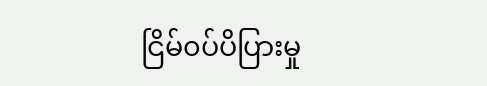ငြိမ်၀ပ်ပိပြားမှု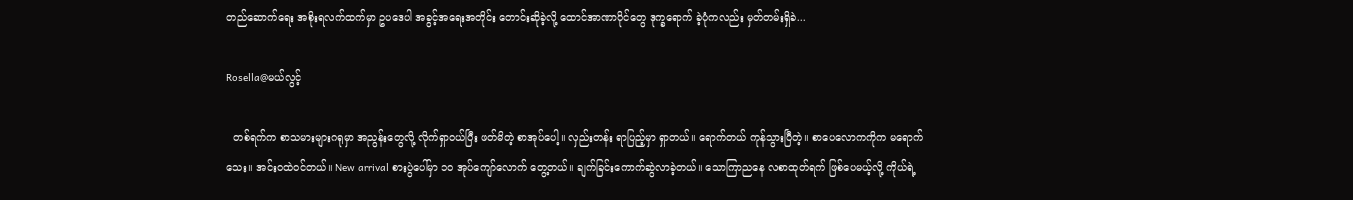တည်ဆောက်ရေး အစိုးရလက်ထက်မှာ ဥပဒေပါ အခွင့်အရေးအတိုင်း တောင်းဆိုခဲ့လို့ ထောင်အာဏာပိုင်တွေ ဒုက္ခရောက် ခဲ့ပုံကလည်း မှတ်တမ်းရှိခဲ...

Rosella@မယ်လွင့်

  တစ်ရက်က စာသမားများဂရုမှာ အညွန်းတွေလို့ လိုက်ရှာဝယ်ပြီး ဖတ်မိတဲ့ စာအုပ်ပေါ့။ လှည်းတန်း ရာပြည့်မှာ ရှာတယ်။ ရောက်တယ် ကုန်သွားပြီတဲ့။ စာပေလောကကိုက မရောက်သေး။ အင်းဝထဲဝင်တယ်။ New arrival စားပွဲပေါ်မှာ ၁၀ အုပ်ကျော်လောက် တွေ့တယ်။ ချက်ခြင်းကောက်ဆွဲလာခဲ့တယ်။ သောကြာညနေ လစာထုတ်ရက် ဖြစ်ပေမယ့်လို့ ကိုယ်ရဲ့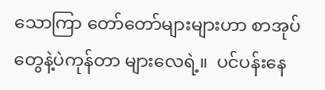သောကြာ တော်တော်များများဟာ စာအုပ်တွေနဲ့ပဲကုန်တာ များလေရဲ့။  ပင်ပန်းနေ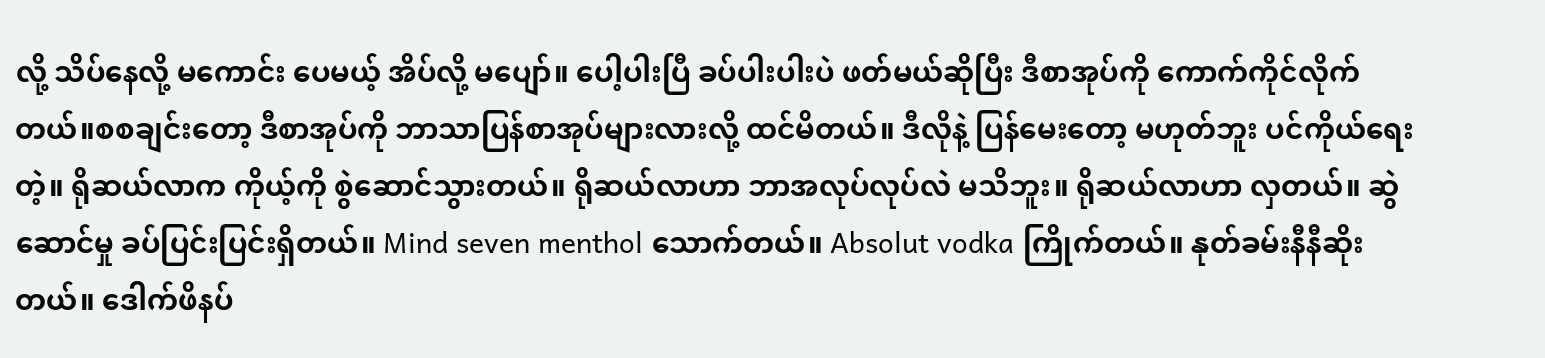လို့ သိပ်နေလို့ မကောင်း ပေမယ့် အိပ်လို့ မပျော်။ ပေါ့ပါးပြီ ခပ်ပါးပါးပဲ ဖတ်မယ်ဆိုပြီး ဒီစာအုပ်ကို ကောက်ကိုင်လိုက်တယ်။စစချင်းတော့ ဒီစာအုပ်ကို ဘာသာပြန်စာအုပ်များလားလို့ ထင်မိတယ်။ ဒီလိုနဲ့ ပြန်မေးတော့ မဟုတ်ဘူး ပင်ကိုယ်ရေးတဲ့။ ရိုဆယ်လာက ကိုယ့်ကို စွဲဆောင်သွားတယ်။ ရိုဆယ်လာဟာ ဘာအလုပ်လုပ်လဲ မသိဘူး။ ရိုဆယ်လာဟာ လှတယ်။ ဆွဲဆောင်မှု ခပ်ပြင်းပြင်းရှိတယ်။ Mind seven menthol သောက်တယ်။ Absolut vodka ကြိုက်တယ်။ နုတ်ခမ်းနီနီဆိုးတယ်။ ဒေါက်ဖိနပ်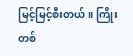မြင့်မြင့်စီးတယ်။ ကြိုးတစ်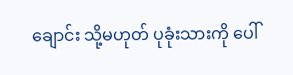ချောင်း သို့မဟုတ် ပုခုံးသားကို ပေါ်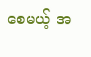စေမယ့် အ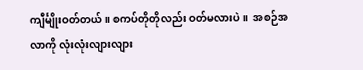ကျီင်္မျိုးဝတ်တယ်။ စကပ်တိုတိုလည်း ဝတ်မလားပဲ။  အစဉ်အလာကို လုံးလုံးလျားလျား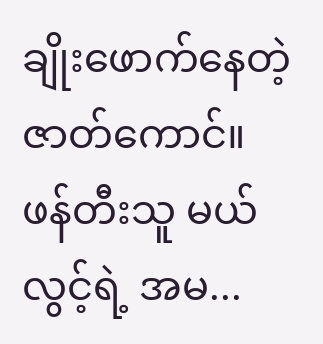ချိုးဖောက်နေတဲ့ ဇာတ်ကောင်။ ဖန်တီးသူ မယ်လွင့်ရဲ့ အမ...